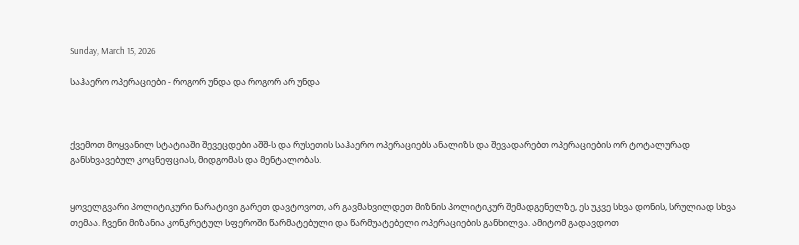Sunday, March 15, 2026

საჰაერო ოპერაციები - როგორ უნდა და როგორ არ უნდა



ქვემოთ მოყვანილ სტატიაში შევეცდები აშშ-ს და რუსეთის საჰაერო ოპერაციებს ანალიზს და შევადარებთ ოპერაციების ორ ტოტალურად განსხვავებულ კოცნეფციას, მიდგომას და მენტალობას.


ყოველგვარი პოლიტიკური ნარატივი გარეთ დავტოვოთ, არ გავმახვილდეთ მიზნის პოლიტიკურ შემადგენელზე, ეს უკვე სხვა დონის, სრულიად სხვა თემაა. ჩვენი მიზანია კონკრეტულ სფეროში წარმატებული და წარმუატებელი ოპერაციების განხილვა. ამიტომ გადავდოთ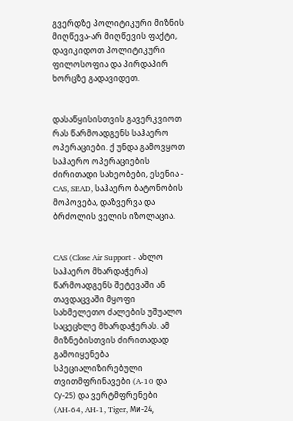გვერდზე პოლიტიკური მიზნის მიღწევა-არ მიღწევის ფაქტი, დავიკიდოთ პოლიტიკური ფილოსოფია და პირდაპირ ხორცზე გადავიდეთ.


დასაწყისისთვის გავერკვიოთ რას წარმოადგენს საჰაერო ოპერაციები. ქ უნდა გამოვყოთ საჰაერო ოპერაციების ძირითადი სახეობები, ესენია - CAS, SEAD, საჰაერო ბატონობის მოპოვება, დაზვერვა და ბრძოლის ველის იზოლაცია.


CAS (Close Air Support - ახლო საჰაერო მხარდაჭერა) წარმოადგენს შეტევაში ან თავდაცვაში მყოფი სახმელეთო ძალების უშუალო საცეცხლე მხარდაჭერას. ამ მიზნებისთვის ძირითადად გამოიყენება  სპეციალიზირებული თვითმფრინავები (A-10 და Су-25) და ვერტმფრენები (AH-64, AH-1, Tiger, Ми-24,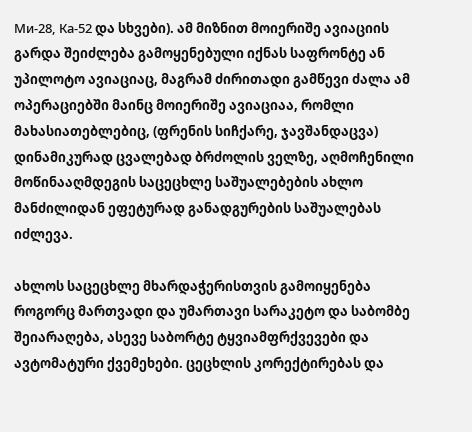Ми-28, Ка-52 და სხვები). ამ მიზნით მოიერიშე ავიაციის გარდა შეიძლება გამოყენებული იქნას საფრონტე ან უპილოტო ავიაციაც, მაგრამ ძირითადი გამწევი ძალა ამ ოპერაციებში მაინც მოიერიშე ავიაციაა, რომლი მახასიათებლებიც, (ფრენის სიჩქარე, ჯავშანდაცვა) დინამიკურად ცვალებად ბრძოლის ველზე, აღმოჩენილი მოწინააღმდეგის საცეცხლე საშუალებების ახლო მანძილიდან ეფეტურად განადგურების საშუალებას იძლევა.

ახლოს საცეცხლე მხარდაჭერისთვის გამოიყენება როგორც მართვადი და უმართავი სარაკეტო და საბომბე შეიარაღება, ასევე საბორტე ტყვიამფრქვევები და ავტომატური ქვემეხები. ცეცხლის კორექტირებას და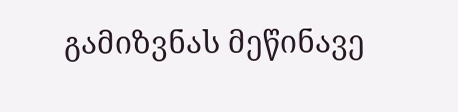გამიზვნას მეწინავე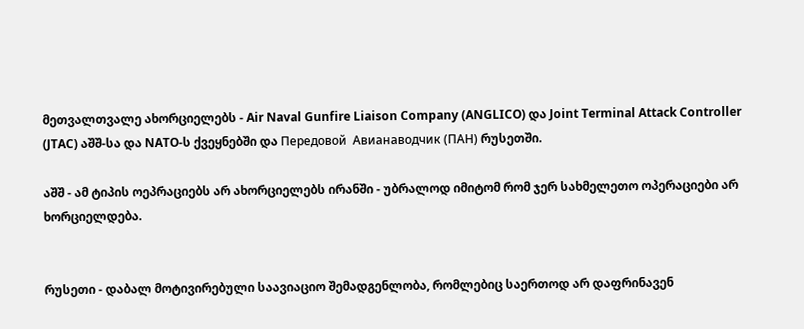მეთვალთვალე ახორციელებს - Air Naval Gunfire Liaison Company (ANGLICO) და Joint Terminal Attack Controller (JTAC) აშშ-სა და NATO-ს ქვეყნებში და Передовой  Авианаводчик (ПАН) რუსეთში.

აშშ - ამ ტიპის ოეპრაციებს არ ახორციელებს ირანში - უბრალოდ იმიტომ რომ ჯერ სახმელეთო ოპერაციები არ ხორციელდება.


რუსეთი - დაბალ მოტივირებული საავიაციო შემადგენლობა, რომლებიც საერთოდ არ დაფრინავენ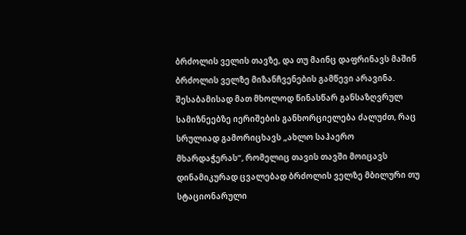ბრძოლის ველის თავზე, და თუ მაინც დაფრინავს მაშინ ბრძოლის ველზე მიზანჩვენების გამწევი არავინა. შესაბამისად მათ მხოლოდ წინასწარ განსაზღვრულ სამიზნეებზე იერიშების განხორციელება ძალუძთ, რაც სრულიად გამორიცხავს „ახლო საჰაერო მხარდაჭერას“, რომელიც თავის თავში მოიცავს დინამიკურად ცვალებად ბრძოლის ველზე მბილური თუ სტაციონარული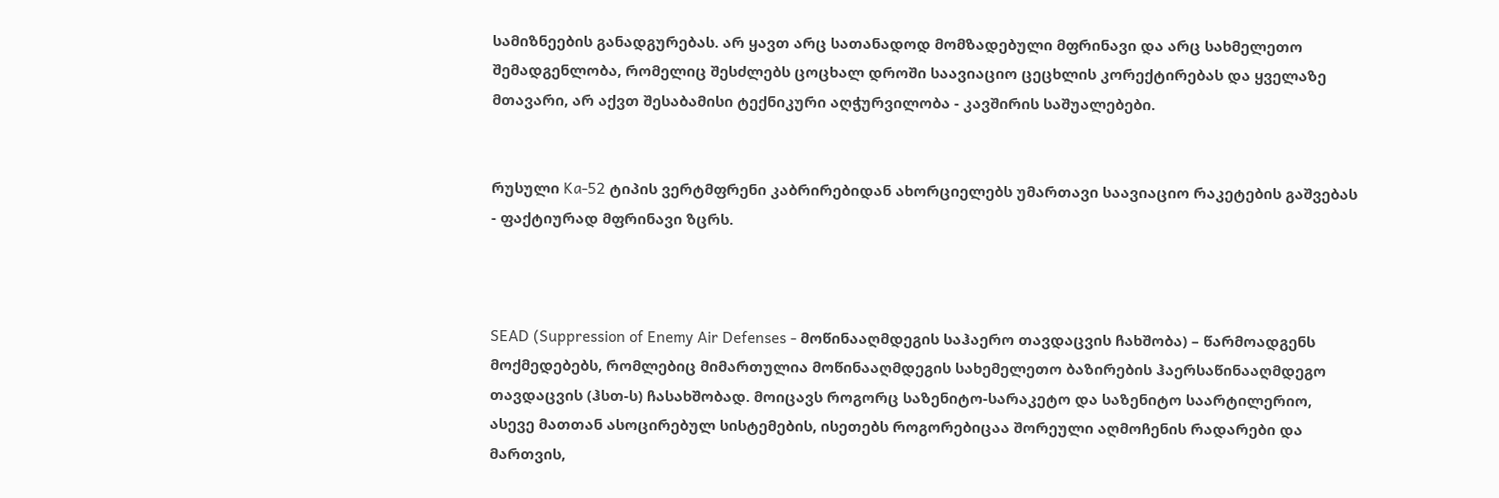სამიზნეების განადგურებას. არ ყავთ არც სათანადოდ მომზადებული მფრინავი და არც სახმელეთო შემადგენლობა, რომელიც შესძლებს ცოცხალ დროში საავიაციო ცეცხლის კორექტირებას და ყველაზე მთავარი, არ აქვთ შესაბამისი ტექნიკური აღჭურვილობა - კავშირის საშუალებები.


რუსული Ka-52 ტიპის ვერტმფრენი კაბრირებიდან ახორციელებს უმართავი საავიაციო რაკეტების გაშვებას - ფაქტიურად მფრინავი ზცრს.



SEAD (Suppression of Enemy Air Defenses - მოწინააღმდეგის საჰაერო თავდაცვის ჩახშობა) – წარმოადგენს მოქმედებებს, რომლებიც მიმართულია მოწინააღმდეგის სახემელეთო ბაზირების ჰაერსაწინააღმდეგო თავდაცვის (ჰსთ-ს) ჩასახშობად. მოიცავს როგორც საზენიტო-სარაკეტო და საზენიტო საარტილერიო, ასევე მათთან ასოცირებულ სისტემების, ისეთებს როგორებიცაა შორეული აღმოჩენის რადარები და მართვის,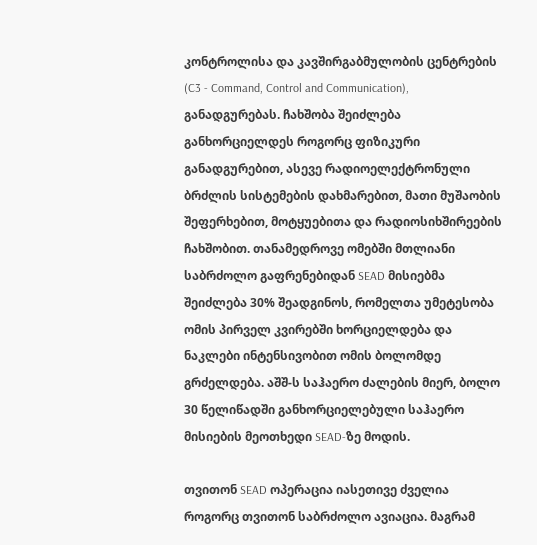კონტროლისა და კავშირგაბმულობის ცენტრების (C3 - Command, Control and Communication), განადგურებას. ჩახშობა შეიძლება განხორციელდეს როგორც ფიზიკური განადგურებით, ასევე რადიოელექტრონული ბრძლის სისტემების დახმარებით, მათი მუშაობის შეფერხებით, მოტყუებითა და რადიოსიხშირეების ჩახშობით. თანამედროვე ომებში მთლიანი საბრძოლო გაფრენებიდან SEAD მისიებმა შეიძლება 30% შეადგინოს, რომელთა უმეტესობა ომის პირველ კვირებში ხორციელდება და ნაკლები ინტენსივობით ომის ბოლომდე გრძელდება. აშშ-ს საჰაერო ძალების მიერ, ბოლო 30 წელიწადში განხორციელებული საჰაერო მისიების მეოთხედი SEAD-ზე მოდის.

თვითონ SEAD ოპერაცია იასეთივე ძველია როგორც თვითონ საბრძოლო ავიაცია. მაგრამ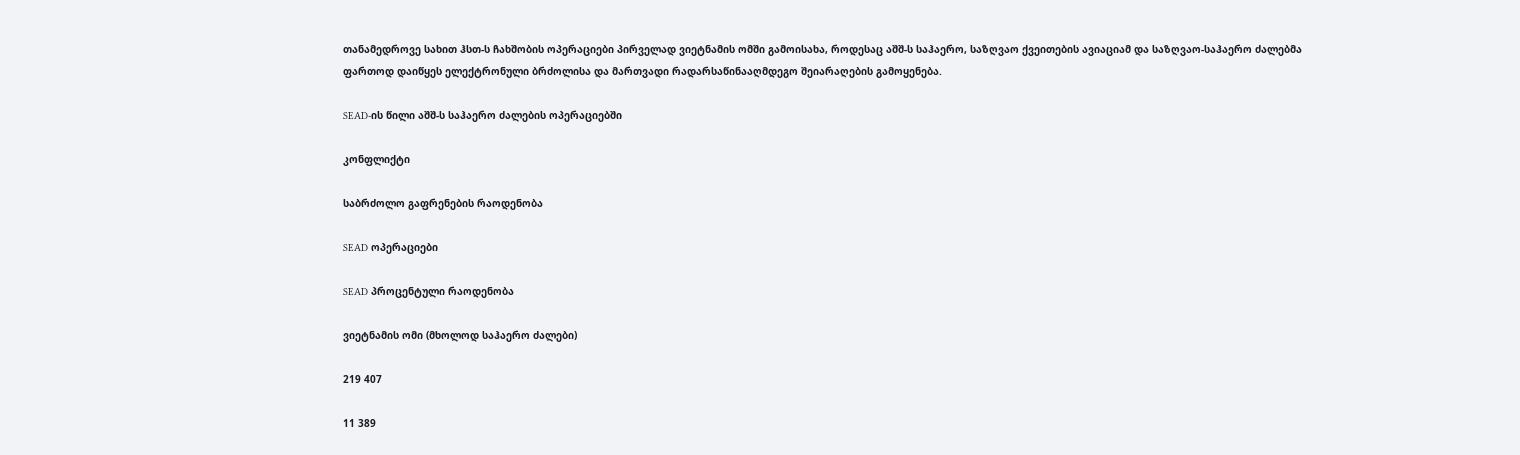თანამედროვე სახით ჰსთ-ს ჩახშობის ოპერაციები პირველად ვიეტნამის ომში გამოისახა, როდესაც აშშ-ს საჰაერო, საზღვაო ქვეითების ავიაციამ და საზღვაო-საჰაერო ძალებმა ფართოდ დაიწყეს ელექტრონული ბრძოლისა და მართვადი რადარსაწინააღმდეგო შეიარაღების გამოყენება.

SEAD-ის წილი აშშ-ს საჰაერო ძალების ოპერაციებში

კონფლიქტი

საბრძოლო გაფრენების რაოდენობა

SEAD ოპერაციები

SEAD პროცენტული რაოდენობა

ვიეტნამის ომი (მხოლოდ საჰაერო ძალები)

219 407

11 389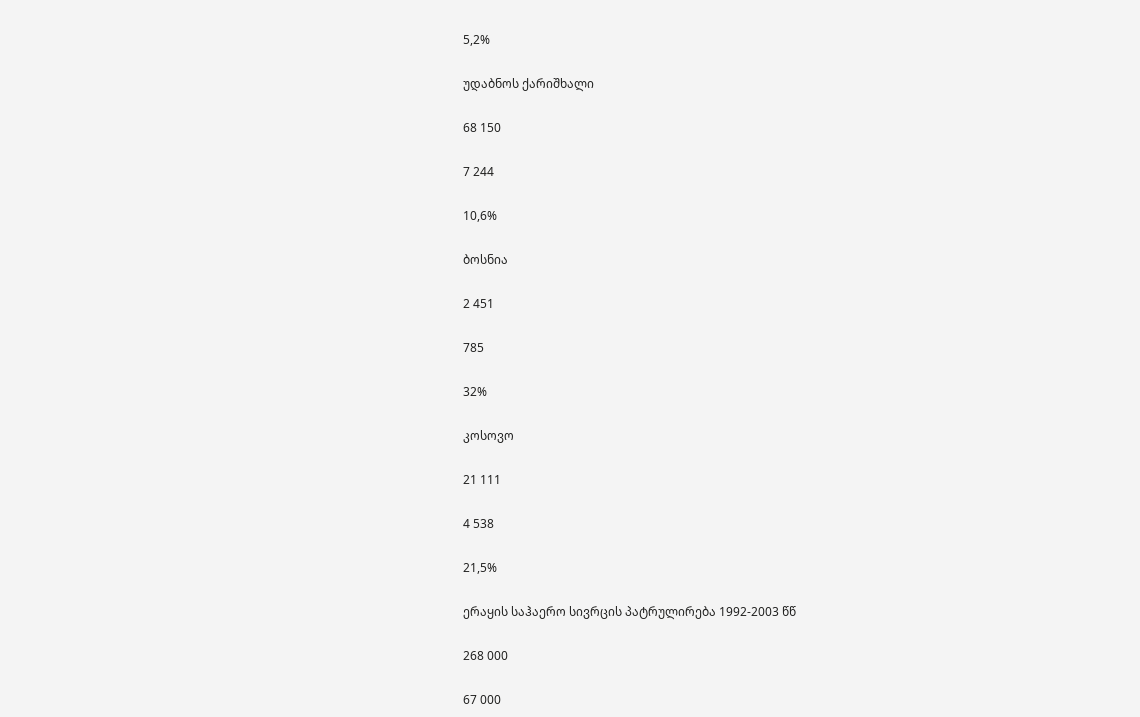5,2%

უდაბნოს ქარიშხალი

68 150

7 244

10,6%

ბოსნია

2 451

785

32%

კოსოვო

21 111

4 538

21,5%

ერაყის საჰაერო სივრცის პატრულირება 1992-2003 წწ

268 000

67 000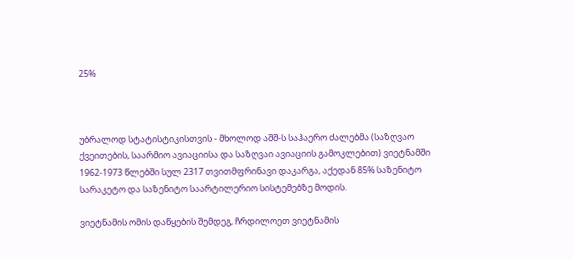25%



უბრალოდ სტატისტიკისთვის - მხოლოდ აშშ-ს საჰაერო ძალებმა (საზღვაო ქვეითების, საარმიო ავიაციისა და საზღვაი ავიაციის გამოკლებით) ვიეტნამში 1962-1973 წლებში სულ 2317 თვითმფრინავი დაკარგა, აქედან 85% საზენიტო სარაკეტო და საზენიტო საარტილერიო სისტემებზე მოდის.

ვიეტნამის ომის დაწყების შემდეგ, ჩრდილოეთ ვიეტნამის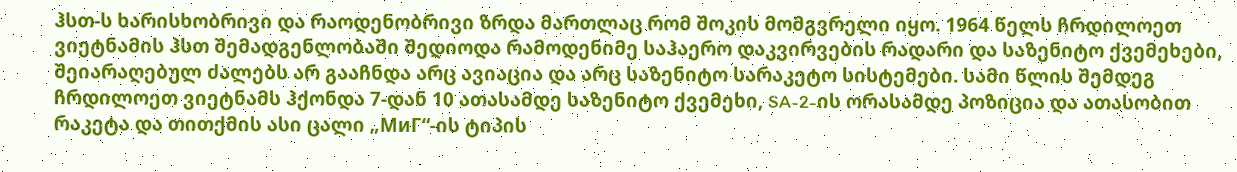ჰსთ-ს ხარისხობრივი და რაოდენობრივი ზრდა მართლაც რომ შოკის მომგვრელი იყო. 1964 წელს ჩრდილოეთ ვიეტნამის ჰსთ შემადგენლობაში შედიოდა რამოდენიმე საჰაერო დაკვირვების რადარი და საზენიტო ქვემეხები, შეიარაღებულ ძალებს არ გააჩნდა არც ავიაცია და არც საზენიტო სარაკეტო სისტემები. სამი წლის შემდეგ ჩრდილოეთ ვიეტნამს ჰქონდა 7-დან 10 ათასამდე საზენიტო ქვემეხი, SA-2-ის ორასამდე პოზიცია და ათასობით რაკეტა და თითქმის ასი ცალი „МиГ“-ის ტიპის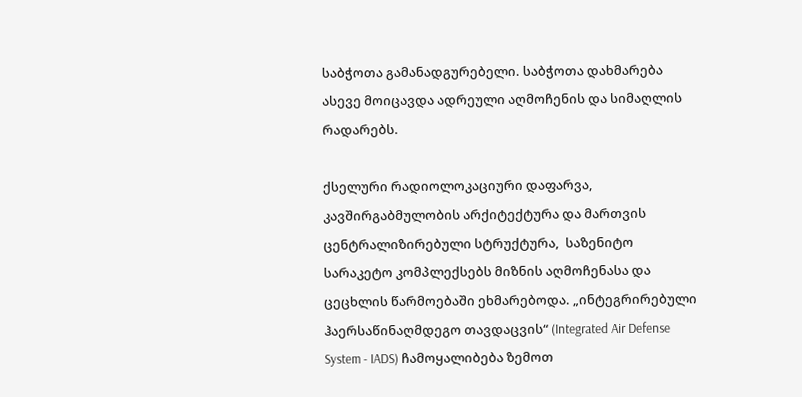საბჭოთა გამანადგურებელი. საბჭოთა დახმარება ასევე მოიცავდა ადრეული აღმოჩენის და სიმაღლის რადარებს.

ქსელური რადიოლოკაციური დაფარვა, კავშირგაბმულობის არქიტექტურა და მართვის ცენტრალიზირებული სტრუქტურა,  საზენიტო სარაკეტო კომპლექსებს მიზნის აღმოჩენასა და ცეცხლის წარმოებაში ეხმარებოდა. „ინტეგრირებული ჰაერსაწინაღმდეგო თავდაცვის“ (Integrated Air Defense System - IADS) ჩამოყალიბება ზემოთ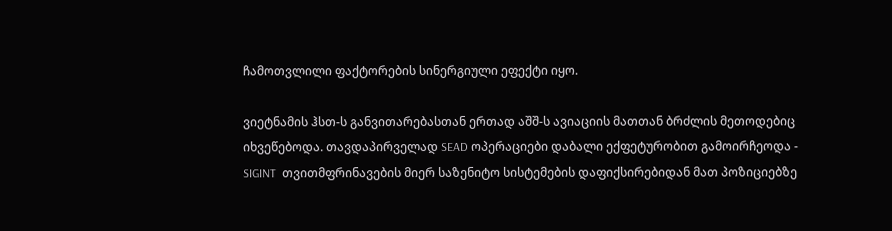ჩამოთვლილი ფაქტორების სინერგიული ეფექტი იყო.

ვიეტნამის ჰსთ-ს განვითარებასთან ერთად აშშ-ს ავიაციის მათთან ბრძლის მეთოდებიც იხვეწებოდა. თავდაპირველად SEAD ოპერაციები დაბალი ექფეტურობით გამოირჩეოდა - SIGINT  თვითმფრინავების მიერ საზენიტო სისტემების დაფიქსირებიდან მათ პოზიციებზე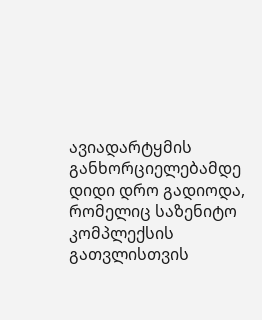ავიადარტყმის განხორციელებამდე დიდი დრო გადიოდა, რომელიც საზენიტო კომპლექსის გათვლისთვის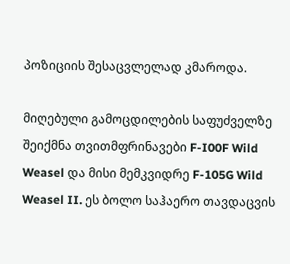პოზიციის შესაცვლელად კმაროდა.

მიღებული გამოცდილების საფუძველზე შეიქმნა თვითმფრინავები F-I00F Wild Weasel და მისი მემკვიდრე F-105G Wild Weasel II. ეს ბოლო საჰაერო თავდაცვის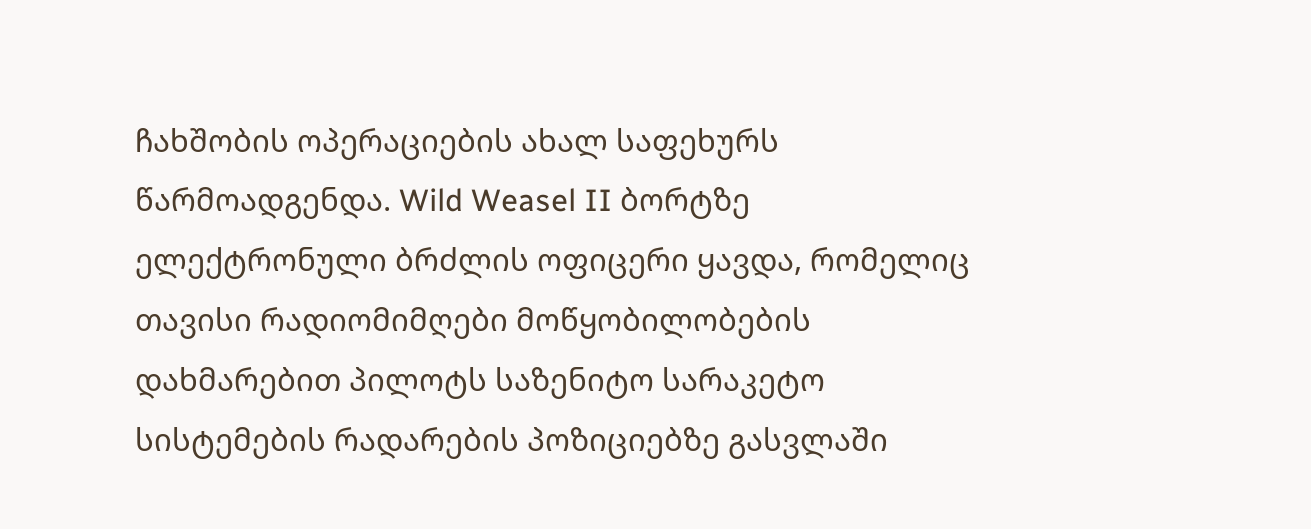ჩახშობის ოპერაციების ახალ საფეხურს წარმოადგენდა. Wild Weasel II ბორტზე ელექტრონული ბრძლის ოფიცერი ყავდა, რომელიც თავისი რადიომიმღები მოწყობილობების დახმარებით პილოტს საზენიტო სარაკეტო სისტემების რადარების პოზიციებზე გასვლაში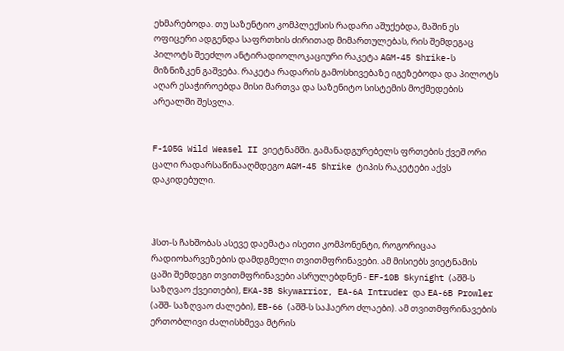ეხმარებოდა. თუ საზენტიო კომპლექსის რადარი აშუქებდა, მაშინ ეს ოფიცერი ადგენდა საფრთხის ძირითად მიმართულებას, რის შემდეგაც პილოტს შეეძლო ანტირადიოლოკაციური რაკეტა AGM-45 Shrike-ს მიზნიზკენ გაშვება. რაკეტა რადარის გამოსხივებაზე იგეზებოდა და პილოტს აღარ ესაჭიროებდა მისი მართვა და საზენიტო სისტემის მოქმედების არეალში შესვლა.


F-105G Wild Weasel II ვიეტნამში. გამანადგურებელს ფრთების ქვეშ ორი ცალი რადარსაწინააღმდეგო AGM-45 Shrike ტიპის რაკეტები აქვს დაკიდებული.



ჰსთ-ს ჩახშობას ასევე დაემატა ისეთი კომპონენტი, როგორიცაა რადიოხარვეზების დამდგმელი თვითმფრინავები. ამ მისიებს ვიეტნამის ცაში შემდეგი თვითმფრინავები ასრულებდნენ - EF-10B Skynight (აშშ-ს საზღვაო ქვეითები), EKA-3B Skywarrior, EA-6A Intruder და EA-6B Prowler (აშშ- საზღვაო ძალები), EB-66 (აშშ-ს საჰაერო ძლაები). ამ თვითმფრინავების ერთობლივი ძალისხმევა მტრის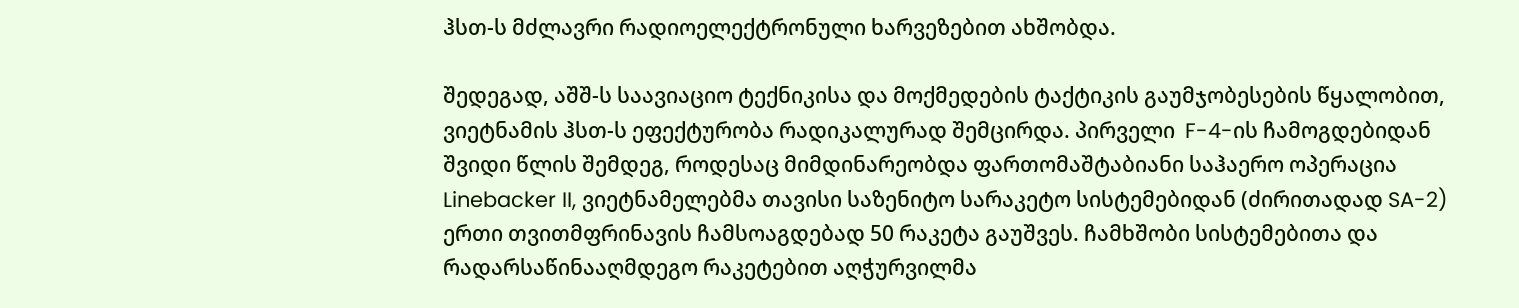ჰსთ-ს მძლავრი რადიოელექტრონული ხარვეზებით ახშობდა.

შედეგად, აშშ-ს საავიაციო ტექნიკისა და მოქმედების ტაქტიკის გაუმჯობესების წყალობით, ვიეტნამის ჰსთ-ს ეფექტურობა რადიკალურად შემცირდა. პირველი  F-4-ის ჩამოგდებიდან შვიდი წლის შემდეგ, როდესაც მიმდინარეობდა ფართომაშტაბიანი საჰაერო ოპერაცია Linebacker II, ვიეტნამელებმა თავისი საზენიტო სარაკეტო სისტემებიდან (ძირითადად SA-2) ერთი თვითმფრინავის ჩამსოაგდებად 50 რაკეტა გაუშვეს. ჩამხშობი სისტემებითა და რადარსაწინააღმდეგო რაკეტებით აღჭურვილმა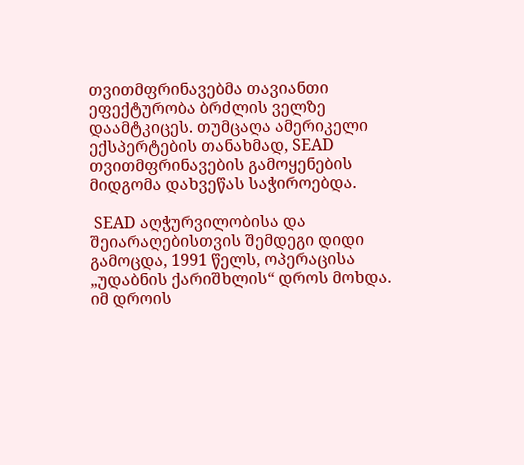თვითმფრინავებმა თავიანთი ეფექტურობა ბრძლის ველზე დაამტკიცეს. თუმცაღა ამერიკელი ექსპერტების თანახმად, SEAD თვითმფრინავების გამოყენების მიდგომა დახვეწას საჭიროებდა.

 SEAD აღჭურვილობისა და შეიარაღებისთვის შემდეგი დიდი გამოცდა, 1991 წელს, ოპერაცისა „უდაბნის ქარიშხლის“ დროს მოხდა. იმ დროის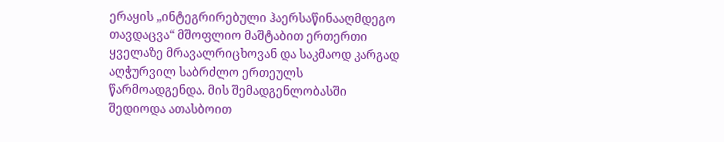ერაყის „ინტეგრირებული ჰაერსაწინააღმდეგო თავდაცვა“ მშოფლიო მაშტაბით ერთერთი ყველაზე მრავალრიცხოვან და საკმაოდ კარგად აღჭურვილ საბრძლო ერთეულს წარმოადგენდა. მის შემადგენლობასში შედიოდა ათასბოით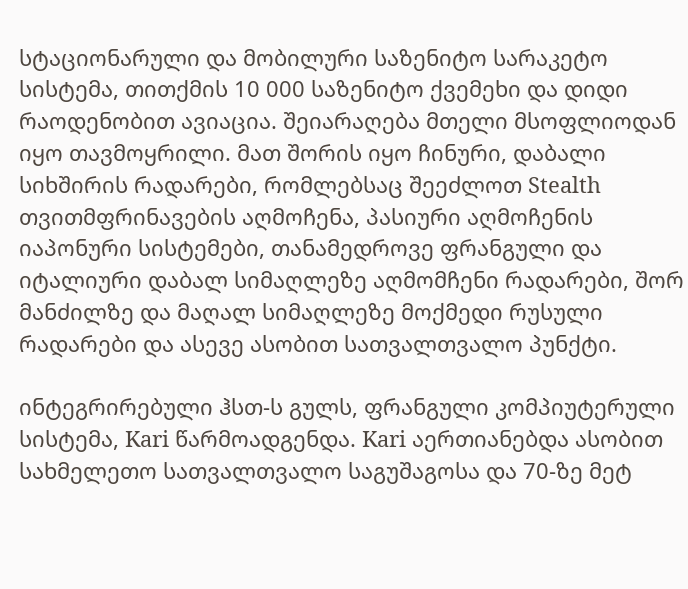სტაციონარული და მობილური საზენიტო სარაკეტო სისტემა, თითქმის 10 000 საზენიტო ქვემეხი და დიდი რაოდენობით ავიაცია. შეიარაღება მთელი მსოფლიოდან იყო თავმოყრილი. მათ შორის იყო ჩინური, დაბალი სიხშირის რადარები, რომლებსაც შეეძლოთ Stealth თვითმფრინავების აღმოჩენა, პასიური აღმოჩენის იაპონური სისტემები, თანამედროვე ფრანგული და იტალიური დაბალ სიმაღლეზე აღმომჩენი რადარები, შორ მანძილზე და მაღალ სიმაღლეზე მოქმედი რუსული რადარები და ასევე ასობით სათვალთვალო პუნქტი.

ინტეგრირებული ჰსთ-ს გულს, ფრანგული კომპიუტერული სისტემა, Kari წარმოადგენდა. Kari აერთიანებდა ასობით სახმელეთო სათვალთვალო საგუშაგოსა და 70-ზე მეტ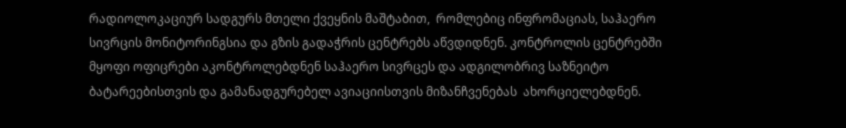რადიოლოკაციურ სადგურს მთელი ქვეყნის მაშტაბით,  რომლებიც ინფრომაციას, საჰაერო სივრცის მონიტორინგსია და გზის გადაჭრის ცენტრებს აწვდიდნენ. კონტროლის ცენტრებში მყოფი ოფიცრები აკონტროლებდნენ საჰაერო სივრცეს და ადგილობრივ საზნეიტო ბატარეებისთვის და გამანადგურებელ ავიაციისთვის მიზანჩვენებას  ახორციელებდნენ.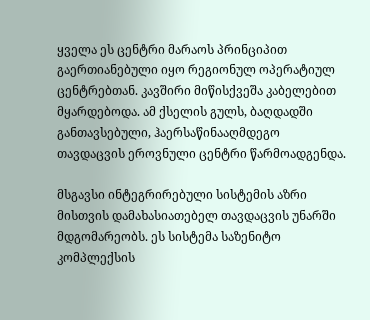ყველა ეს ცენტრი მარაოს პრინციპით გაერთიანებული იყო რეგიონულ ოპერატიულ ცენტრებთან. კავშირი მიწისქვეშა კაბელებით მყარდებოდა. ამ ქსელის გულს, ბაღდადში განთავსებული, ჰაერსაწინააღმდეგო თავდაცვის ეროვნული ცენტრი წარმოადგენდა.

მსგავსი ინტეგრირებული სისტემის აზრი მისთვის დამახასიათებელ თავდაცვის უნარში მდგომარეობს. ეს სისტემა საზენიტო კომპლექსის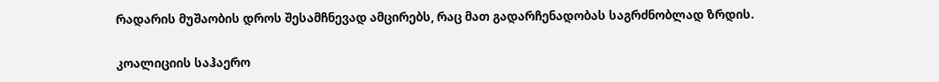რადარის მუშაობის დროს შესამჩნევად ამცირებს, რაც მათ გადარჩენადობას საგრძნობლად ზრდის.

კოალიციის საჰაერო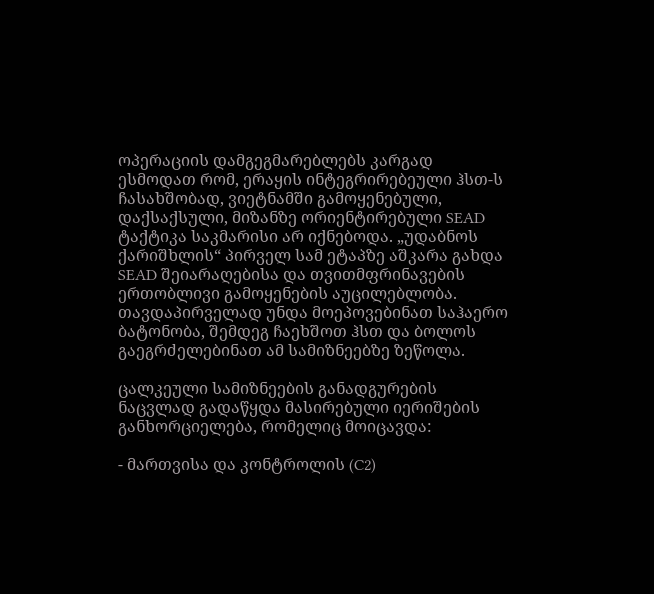ოპერაციის დამგეგმარებლებს კარგად ესმოდათ რომ, ერაყის ინტეგრირებეული ჰსთ-ს ჩასახშობად, ვიეტნამში გამოყენებული, დაქსაქსული, მიზანზე ორიენტირებული SEAD ტაქტიკა საკმარისი არ იქნებოდა. „უდაბნოს ქარიშხლის“ პირველ სამ ეტაპზე აშკარა გახდა SEAD შეიარაღებისა და თვითმფრინავების ერთობლივი გამოყენების აუცილებლობა. თავდაპირველად უნდა მოეპოვებინათ საჰაერო ბატონობა, შემდეგ ჩაეხშოთ ჰსთ და ბოლოს გაეგრძელებინათ ამ სამიზნეებზე ზეწოლა.

ცალკეული სამიზნეების განადგურების ნაცვლად გადაწყდა მასირებული იერიშების განხორციელება, რომელიც მოიცავდა:

- მართვისა და კონტროლის (C2)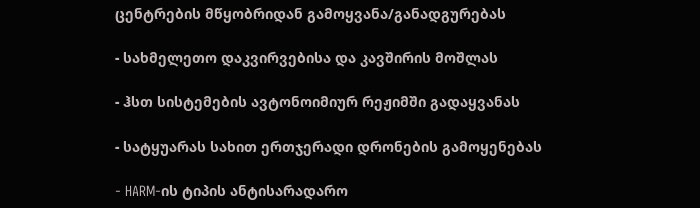ცენტრების მწყობრიდან გამოყვანა/განადგურებას

- სახმელეთო დაკვირვებისა და კავშირის მოშლას

- ჰსთ სისტემების ავტონოიმიურ რეჟიმში გადაყვანას

- სატყუარას სახით ერთჯერადი დრონების გამოყენებას

- HARM-ის ტიპის ანტისარადარო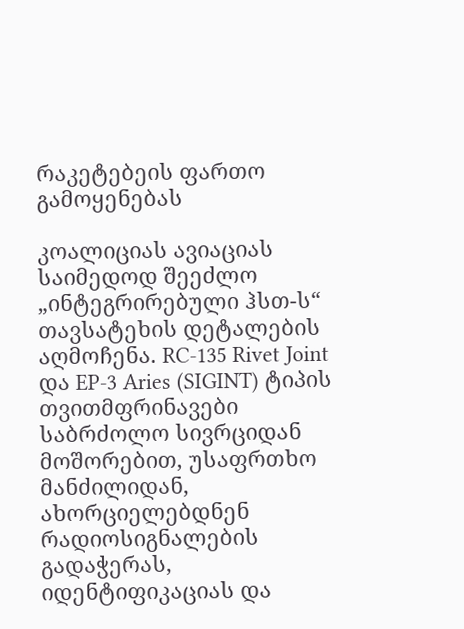რაკეტებეის ფართო გამოყენებას

კოალიციას ავიაციას საიმედოდ შეეძლო „ინტეგრირებული ჰსთ-ს“ თავსატეხის დეტალების აღმოჩენა. RC-135 Rivet Joint და EP-3 Aries (SIGINT) ტიპის თვითმფრინავები საბრძოლო სივრციდან მოშორებით, უსაფრთხო მანძილიდან, ახორციელებდნენ რადიოსიგნალების გადაჭერას, იდენტიფიკაციას და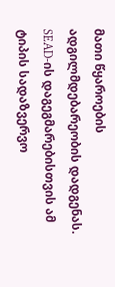მათი წყაროების ადგილმდებარეობის დადგენას. SEAD-ის დაგეგმარებისთვის ამ ტიპის სადაზვერვო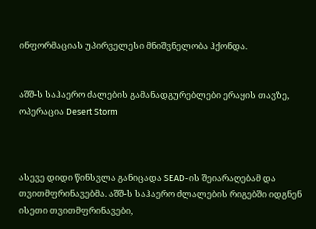ინფორმაციას უპირველესი მნიშვნელობა ჰქონდა.


აშშ-ს საჰაერო ძალების გამანადგურებლები ერაყის თავზე, ოპერაცია Desert Storm



ასევე დიდი წინსვლა განიცადა SEAD-ის შეიარაღებამ და თვითმფრინავებმა. აშშ-ს საჰაერო ძლალების რიგებში იდგნენ ისეთი თვითმფრინავები,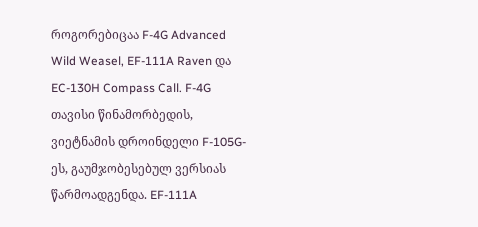როგორებიცაა F-4G Advanced Wild Weasel, EF-111A Raven და EC-130H Compass Call. F-4G თავისი წინამორბედის, ვიეტნამის დროინდელი F-105G-ეს, გაუმჯობესებულ ვერსიას წარმოადგენდა. EF-111A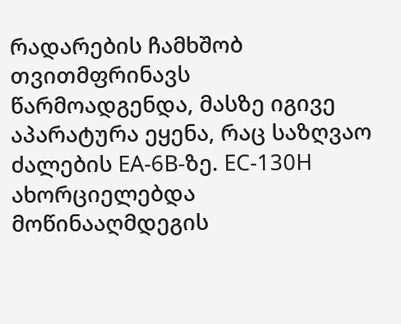რადარების ჩამხშობ თვითმფრინავს წარმოადგენდა, მასზე იგივე აპარატურა ეყენა, რაც საზღვაო ძალების EA-6B-ზე. EC-130H ახორციელებდა მოწინააღმდეგის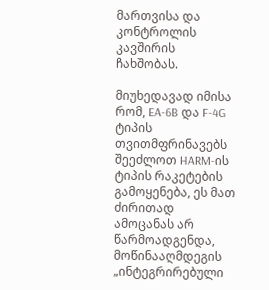მართვისა და კონტროლის კავშირის ჩახშობას.

მიუხედავად იმისა რომ, EA-6B და F-4G ტიპის თვითმფრინავებს შეეძლოთ HARM-ის ტიპის რაკეტების გამოყენება, ეს მათ ძირითად ამოცანას არ წარმოადგენდა, მოწინააღმდეგის „ინტეგრირებული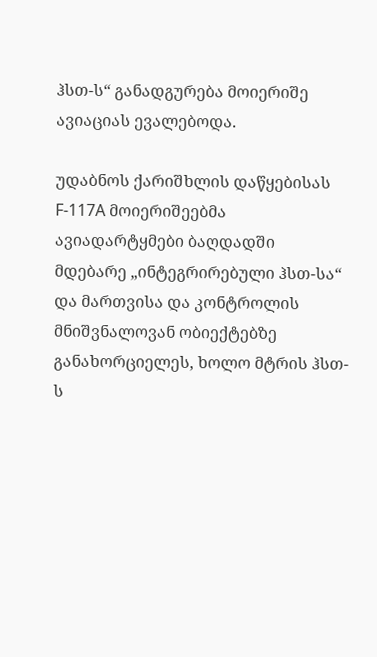ჰსთ-ს“ განადგურება მოიერიშე ავიაციას ევალებოდა.

უდაბნოს ქარიშხლის დაწყებისას F-117A მოიერიშეებმა ავიადარტყმები ბაღდადში მდებარე „ინტეგრირებული ჰსთ-სა“ და მართვისა და კონტროლის მნიშვნალოვან ობიექტებზე განახორციელეს, ხოლო მტრის ჰსთ-ს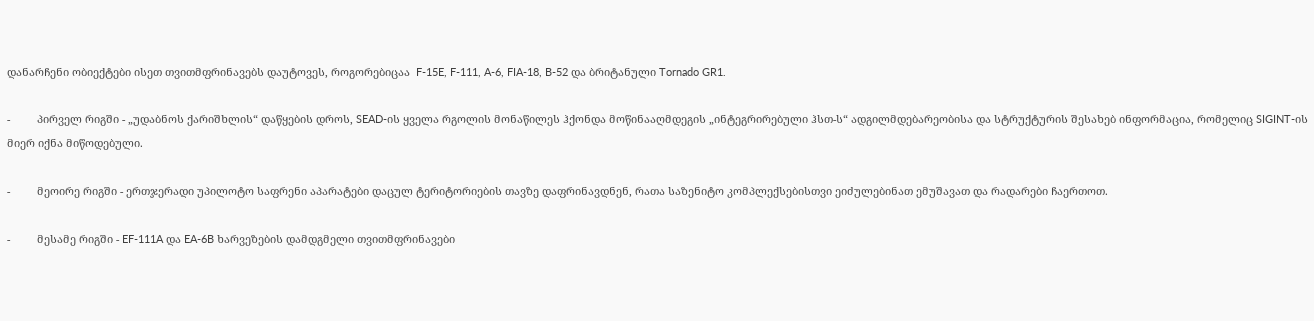დანარჩენი ობიექტები ისეთ თვითმფრინავებს დაუტოვეს, როგორებიცაა  F-15E, F-111, A-6, FIA-18, B-52 და ბრიტანული Tornado GR1.

-         პირველ რიგში - „უდაბნოს ქარიშხლის“ დაწყების დროს, SEAD-ის ყველა რგოლის მონაწილეს ჰქონდა მოწინააღმდეგის „ინტეგრირებული ჰსთ-ს“ ადგილმდებარეობისა და სტრუქტურის შესახებ ინფორმაცია, რომელიც SIGINT-ის მიერ იქნა მიწოდებული.

-         მეოირე რიგში - ერთჯერადი უპილოტო საფრენი აპარატები დაცულ ტერიტორიების თავზე დაფრინავდნენ, რათა საზენიტო კომპლექსებისთვი ეიძულებინათ ემუშავათ და რადარები ჩაერთოთ.

-         მესამე რიგში - EF-111A და EA-6B ხარვეზების დამდგმელი თვითმფრინავები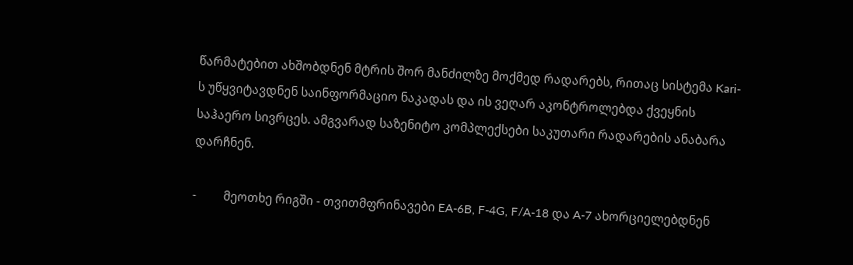წარმატებით ახშობდნენ მტრის შორ მანძილზე მოქმედ რადარებს, რითაც სისტემა Kari-ს უწყვიტავდნენ საინფორმაციო ნაკადას და ის ვეღარ აკონტროლებდა ქვეყნის საჰაერო სივრცეს. ამგვარად საზენიტო კომპლექსები საკუთარი რადარების ანაბარა დარჩნენ.

-         მეოთხე რიგში - თვითმფრინავები EA-6B, F-4G, F/A-18 და A-7 ახორციელებდნენ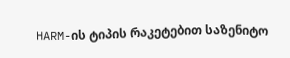HARM-ის ტიპის რაკეტებით საზენიტო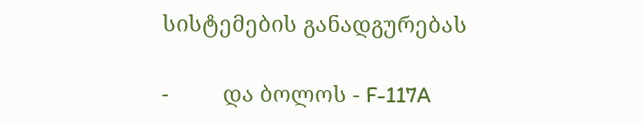სისტემების განადგურებას

-         და ბოლოს - F-117A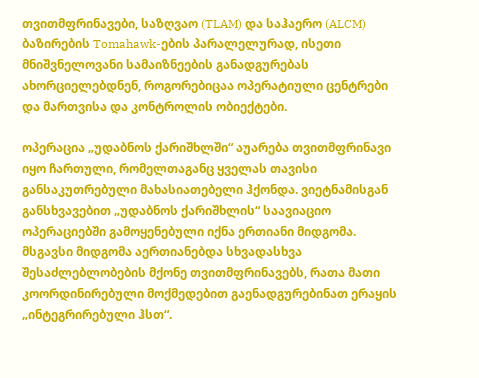თვითმფრინავები, საზღვაო (TLAM) და საჰაერო (ALCM) ბაზირების Tomahawk-ების პარალელურად, ისეთი მნიშვნელოვანი სამაიზნეების განადგურებას ახორციელებდნენ, როგორებიცაა ოპერატიული ცენტრები და მართვისა და კონტროლის ობიექტები.

ოპერაცია „უდაბნოს ქარიშხლში“ აუარება თვითმფრინავი იყო ჩართული, რომელთაგანც ყველას თავისი განსაკუთრებული მახასიათებელი ჰქონდა. ვიეტნამისგან განსხვავებით „უდაბნოს ქარიშხლის“ საავიაციო ოპერაციებში გამოყენებული იქნა ერთიანი მიდგომა. მსგავსი მიდგომა აერთიანებდა სხვადასხვა შესაძლებლობების მქონე თვითმფრინავებს, რათა მათი კოორდინირებული მოქმედებით გაენადგურებინათ ერაყის „ინტეგრირებული ჰსთ“.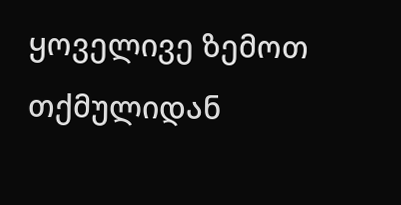ყოველივე ზემოთ თქმულიდან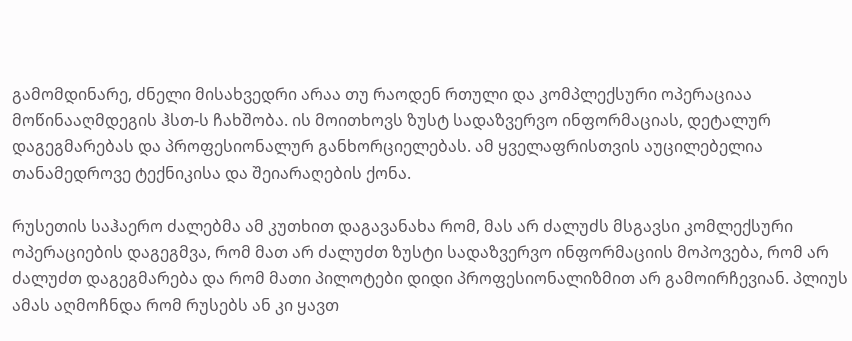გამომდინარე, ძნელი მისახვედრი არაა თუ რაოდენ რთული და კომპლექსური ოპერაციაა მოწინააღმდეგის ჰსთ-ს ჩახშობა. ის მოითხოვს ზუსტ სადაზვერვო ინფორმაციას, დეტალურ დაგეგმარებას და პროფესიონალურ განხორციელებას. ამ ყველაფრისთვის აუცილებელია თანამედროვე ტექნიკისა და შეიარაღების ქონა.

რუსეთის საჰაერო ძალებმა ამ კუთხით დაგავანახა რომ, მას არ ძალუძს მსგავსი კომლექსური ოპერაციების დაგეგმვა, რომ მათ არ ძალუძთ ზუსტი სადაზვერვო ინფორმაციის მოპოვება, რომ არ ძალუძთ დაგეგმარება და რომ მათი პილოტები დიდი პროფესიონალიზმით არ გამოირჩევიან. პლიუს ამას აღმოჩნდა რომ რუსებს ან კი ყავთ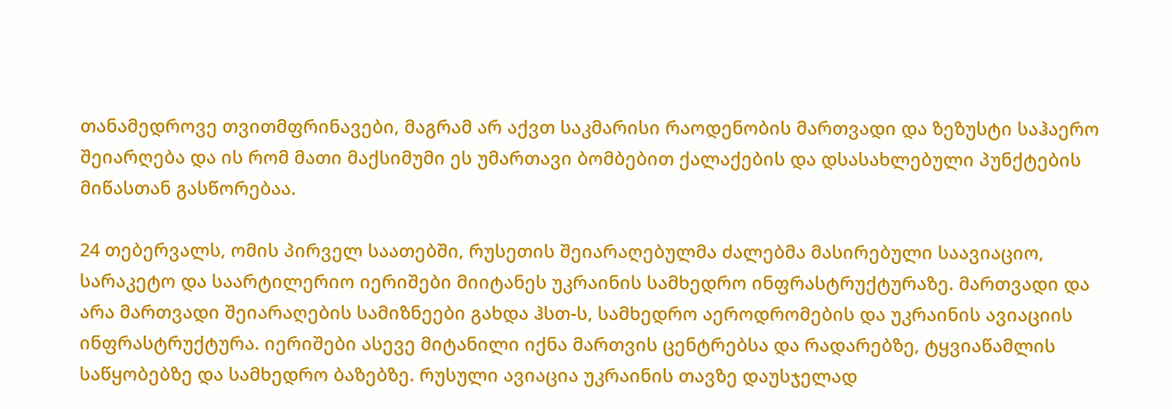თანამედროვე თვითმფრინავები, მაგრამ არ აქვთ საკმარისი რაოდენობის მართვადი და ზეზუსტი საჰაერო შეიარღება და ის რომ მათი მაქსიმუმი ეს უმართავი ბომბებით ქალაქების და დსასახლებული პუნქტების მიწასთან გასწორებაა.

24 თებერვალს, ომის პირველ საათებში, რუსეთის შეიარაღებულმა ძალებმა მასირებული საავიაციო, სარაკეტო და საარტილერიო იერიშები მიიტანეს უკრაინის სამხედრო ინფრასტრუქტურაზე. მართვადი და არა მართვადი შეიარაღების სამიზნეები გახდა ჰსთ-ს, სამხედრო აეროდრომების და უკრაინის ავიაციის ინფრასტრუქტურა. იერიშები ასევე მიტანილი იქნა მართვის ცენტრებსა და რადარებზე, ტყვიაწამლის საწყობებზე და სამხედრო ბაზებზე. რუსული ავიაცია უკრაინის თავზე დაუსჯელად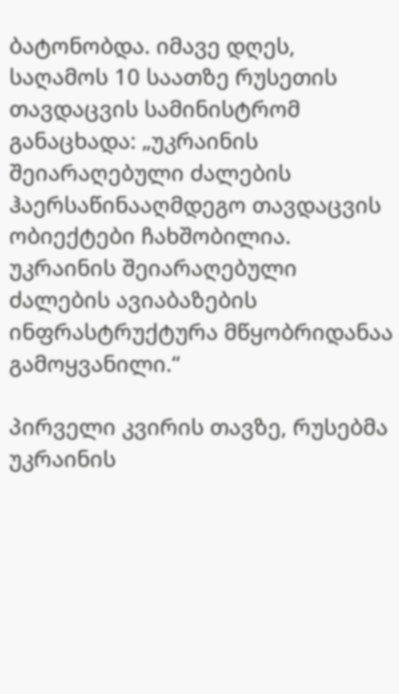ბატონობდა. იმავე დღეს, საღამოს 10 საათზე რუსეთის თავდაცვის სამინისტრომ განაცხადა: „უკრაინის შეიარაღებული ძალების ჰაერსაწინააღმდეგო თავდაცვის ობიექტები ჩახშობილია. უკრაინის შეიარაღებული ძალების ავიაბაზების ინფრასტრუქტურა მწყობრიდანაა გამოყვანილი.“

პირველი კვირის თავზე, რუსებმა უკრაინის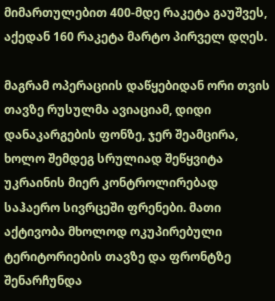მიმართულებით 400-მდე რაკეტა გაუშვეს, აქედან 160 რაკეტა მარტო პირველ დღეს.

მაგრამ ოპერაციის დაწყებიდან ორი თვის თავზე რუსულმა ავიაციამ, დიდი დანაკარგების ფონზე, ჯერ შეამცირა, ხოლო შემდეგ სრულიად შეწყვიტა უკრაინის მიერ კონტროლირებად საჰაერო სივრცეში ფრენები. მათი აქტივობა მხოლოდ ოკუპირებული ტერიტორიების თავზე და ფრონტზე შენარჩუნდა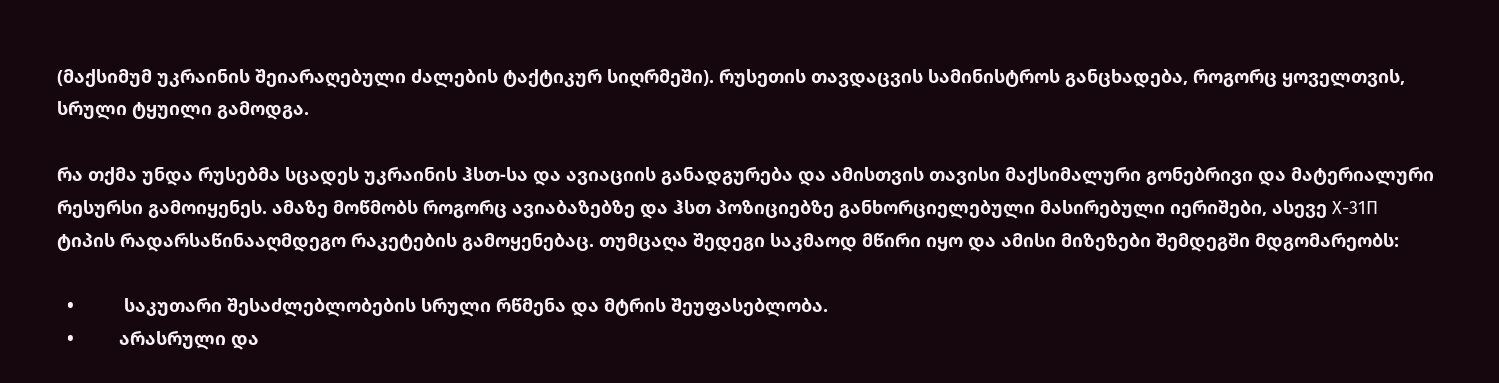(მაქსიმუმ უკრაინის შეიარაღებული ძალების ტაქტიკურ სიღრმეში). რუსეთის თავდაცვის სამინისტროს განცხადება, როგორც ყოველთვის, სრული ტყუილი გამოდგა.

რა თქმა უნდა რუსებმა სცადეს უკრაინის ჰსთ-სა და ავიაციის განადგურება და ამისთვის თავისი მაქსიმალური გონებრივი და მატერიალური რესურსი გამოიყენეს. ამაზე მოწმობს როგორც ავიაბაზებზე და ჰსთ პოზიციებზე განხორციელებული მასირებული იერიშები, ასევე Х-31П ტიპის რადარსაწინააღმდეგო რაკეტების გამოყენებაც. თუმცაღა შედეგი საკმაოდ მწირი იყო და ამისი მიზეზები შემდეგში მდგომარეობს:

  •          საკუთარი შესაძლებლობების სრული რწმენა და მტრის შეუფასებლობა.
  •         არასრული და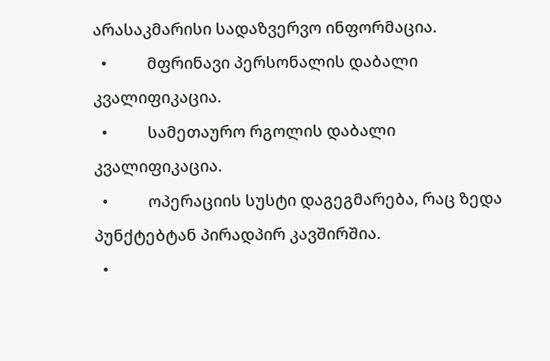არასაკმარისი სადაზვერვო ინფორმაცია.
  •          მფრინავი პერსონალის დაბალი კვალიფიკაცია.
  •          სამეთაურო რგოლის დაბალი კვალიფიკაცია.
  •          ოპერაციის სუსტი დაგეგმარება, რაც ზედა პუნქტებტან პირადპირ კავშირშია.
  •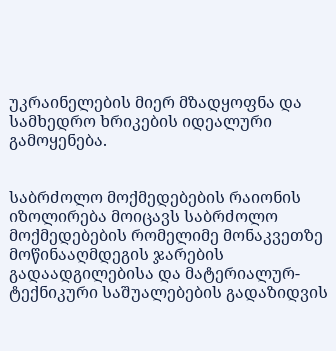უკრაინელების მიერ მზადყოფნა და სამხედრო ხრიკების იდეალური გამოყენება.


საბრძოლო მოქმედებების რაიონის იზოლირება მოიცავს საბრძოლო მოქმედებების რომელიმე მონაკვეთზე მოწინააღმდეგის ჯარების გადაადგილებისა და მატერიალურ-ტექნიკური საშუალებების გადაზიდვის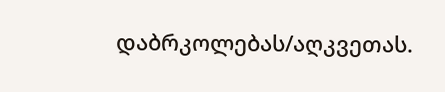დაბრკოლებას/აღკვეთას.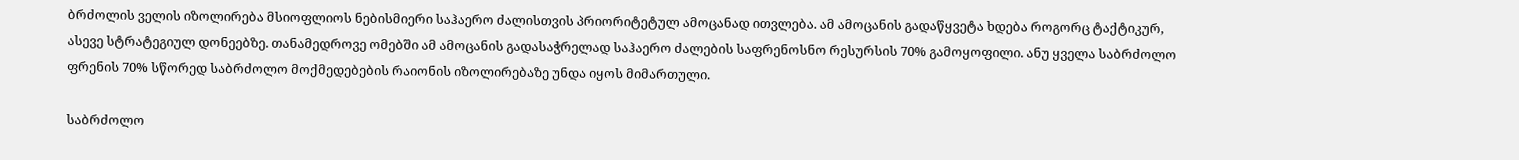ბრძოლის ველის იზოლირება მსიოფლიოს ნებისმიერი საჰაერო ძალისთვის პრიორიტეტულ ამოცანად ითვლება. ამ ამოცანის გადაწყვეტა ხდება როგორც ტაქტიკურ, ასევე სტრატეგიულ დონეებზე. თანამედროვე ომებში ამ ამოცანის გადასაჭრელად საჰაერო ძალების საფრენოსნო რესურსის 70% გამოყოფილი. ანუ ყველა საბრძოლო ფრენის 70% სწორედ საბრძოლო მოქმედებების რაიონის იზოლირებაზე უნდა იყოს მიმართული.

საბრძოლო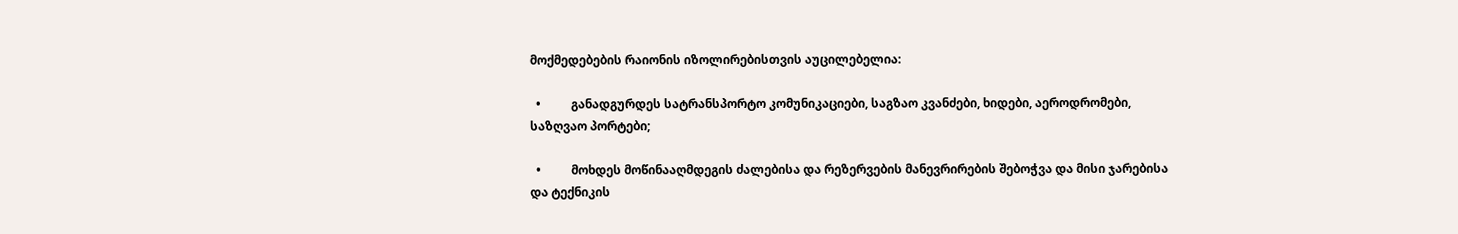მოქმედებების რაიონის იზოლირებისთვის აუცილებელია:

  •          განადგურდეს სატრანსპორტო კომუნიკაციები, საგზაო კვანძები, ხიდები, აეროდრომები, საზღვაო პორტები;

  •          მოხდეს მოწინააღმდეგის ძალებისა და რეზერვების მანევრირების შებოჭვა და მისი ჯარებისა და ტექნიკის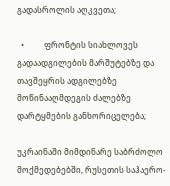გადასროლის აღკვეთა;

  •          ფრონტის სიახლოვეს გადაადგილების მარშუტებზე და თავშეყრის ადგილებზე მოწინააღმდეგის ძალებზე დარტყმების განხორიცელება;

უკრაინაში მიმდინარე საბრძოლო მოქმედებებში, რუსეთის საჰაერო-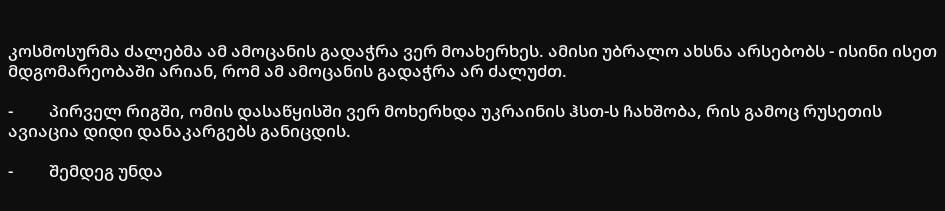კოსმოსურმა ძალებმა ამ ამოცანის გადაჭრა ვერ მოახერხეს. ამისი უბრალო ახსნა არსებობს - ისინი ისეთ მდგომარეობაში არიან, რომ ამ ამოცანის გადაჭრა არ ძალუძთ.

-         პირველ რიგში, ომის დასაწყისში ვერ მოხერხდა უკრაინის ჰსთ-ს ჩახშობა, რის გამოც რუსეთის ავიაცია დიდი დანაკარგებს განიცდის.

-         შემდეგ უნდა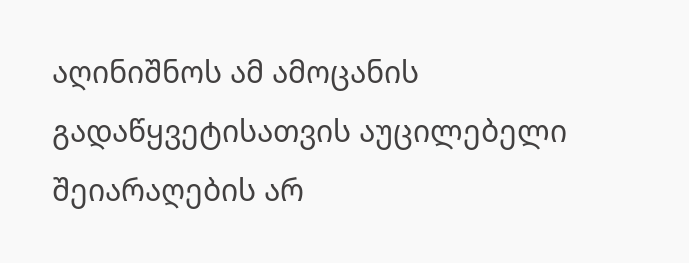აღინიშნოს ამ ამოცანის გადაწყვეტისათვის აუცილებელი შეიარაღების არ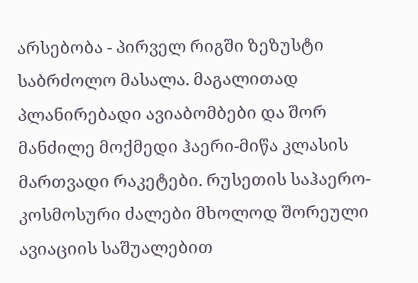არსებობა - პირველ რიგში ზეზუსტი საბრძოლო მასალა. მაგალითად პლანირებადი ავიაბომბები და შორ მანძილე მოქმედი ჰაერი-მიწა კლასის მართვადი რაკეტები. რუსეთის საჰაერო-კოსმოსური ძალები მხოლოდ შორეული ავიაციის საშუალებით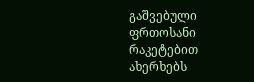გაშვებული ფრთოსანი რაკეტებით ახერხებს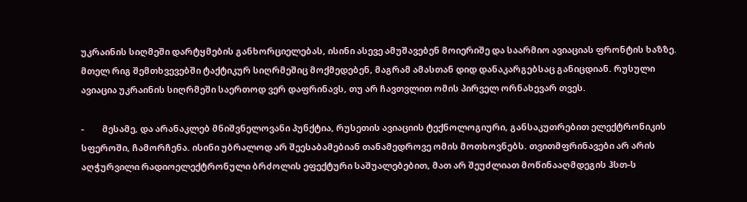უკრაინის სიღმეში დარტყმების განხორციელებას, ისინი ასევე ამუშავებენ მოიერიშე და საარმიო ავიაციას ფრონტის ხაზზე. მთელ რიგ შემთხვევებში ტაქტიკურ სიღრმეშიც მოქმედებენ, მაგრამ ამასთან დიდ დანაკარგებსაც განიცდიან. რუსული ავიაცია უკრაინის სიღრმეში საერთოდ ვერ დაფრინავს, თუ არ ჩავთვლით ომის პირველ ორნახევარ თვეს.

-         მესამე, და არანაკლებ მნიშვნელოვანი პუნქტია, რუსეთის ავიაციის ტექნოლოგიური, განსაკუთრებით ელექტრონიკის სფეროში, ჩამორჩენა. ისინი უბრალოდ არ შეესაბამებიან თანამედროვე ომის მოთხოვნებს. თვითმფრინავები არ არის აღჭურვილი რადიოელექტრონული ბრძოლის ეფექტური საშუალებებით, მათ არ შეუძლიათ მოწინააღმდეგის ჰსთ-ს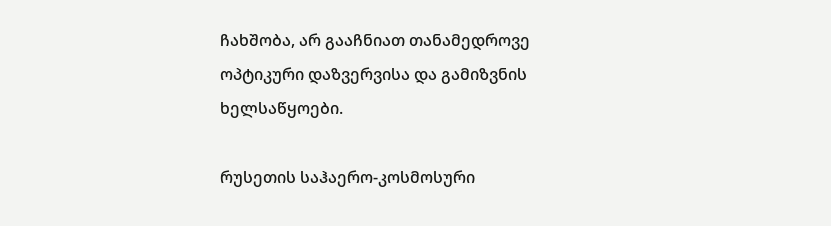ჩახშობა, არ გააჩნიათ თანამედროვე ოპტიკური დაზვერვისა და გამიზვნის ხელსაწყოები.

რუსეთის საჰაერო-კოსმოსური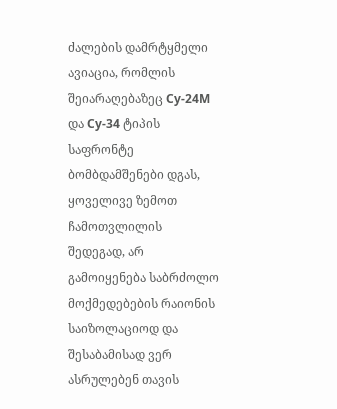ძალების დამრტყმელი ავიაცია, რომლის შეიარაღებაზეც Су-24М და Су-34 ტიპის საფრონტე ბომბდამშენები დგას, ყოველივე ზემოთ ჩამოთვლილის შედეგად, არ გამოიყენება საბრძოლო მოქმედებების რაიონის საიზოლაციოდ და შესაბამისად ვერ ასრულებენ თავის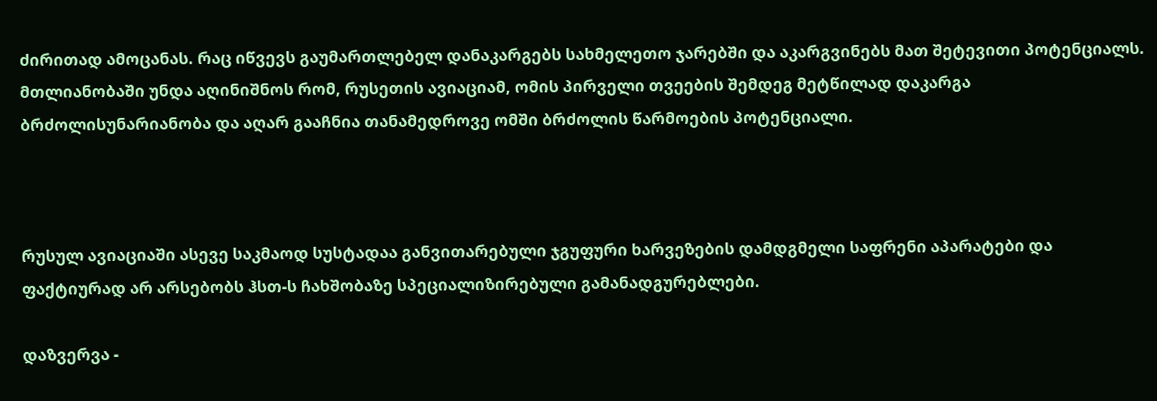ძირითად ამოცანას. რაც იწვევს გაუმართლებელ დანაკარგებს სახმელეთო ჯარებში და აკარგვინებს მათ შეტევითი პოტენციალს. მთლიანობაში უნდა აღინიშნოს რომ, რუსეთის ავიაციამ, ომის პირველი თვეების შემდეგ მეტწილად დაკარგა ბრძოლისუნარიანობა და აღარ გააჩნია თანამედროვე ომში ბრძოლის წარმოების პოტენციალი.



რუსულ ავიაციაში ასევე საკმაოდ სუსტადაა განვითარებული ჯგუფური ხარვეზების დამდგმელი საფრენი აპარატები და ფაქტიურად არ არსებობს ჰსთ-ს ჩახშობაზე სპეციალიზირებული გამანადგურებლები.

დაზვერვა -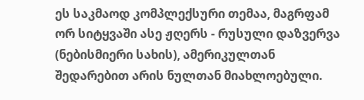ეს საკმაოდ კომპლექსური თემაა, მაგრფამ ორ სიტყვაში ასე ჟღერს - რუსული დაზვერვა (ნებისმიერი სახის), ამერიკულთან შედარებით არის ნულთან მიახლოებული.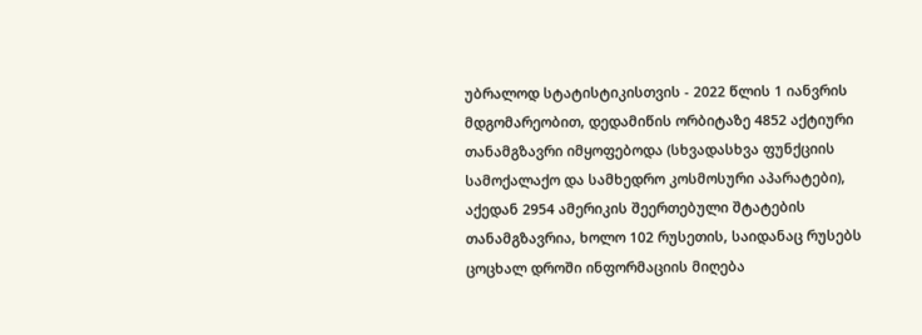უბრალოდ სტატისტიკისთვის - 2022 წლის 1 იანვრის მდგომარეობით, დედამიწის ორბიტაზე 4852 აქტიური თანამგზავრი იმყოფებოდა (სხვადასხვა ფუნქციის სამოქალაქო და სამხედრო კოსმოსური აპარატები), აქედან 2954 ამერიკის შეერთებული შტატების თანამგზავრია, ხოლო 102 რუსეთის, საიდანაც რუსებს ცოცხალ დროში ინფორმაციის მიღება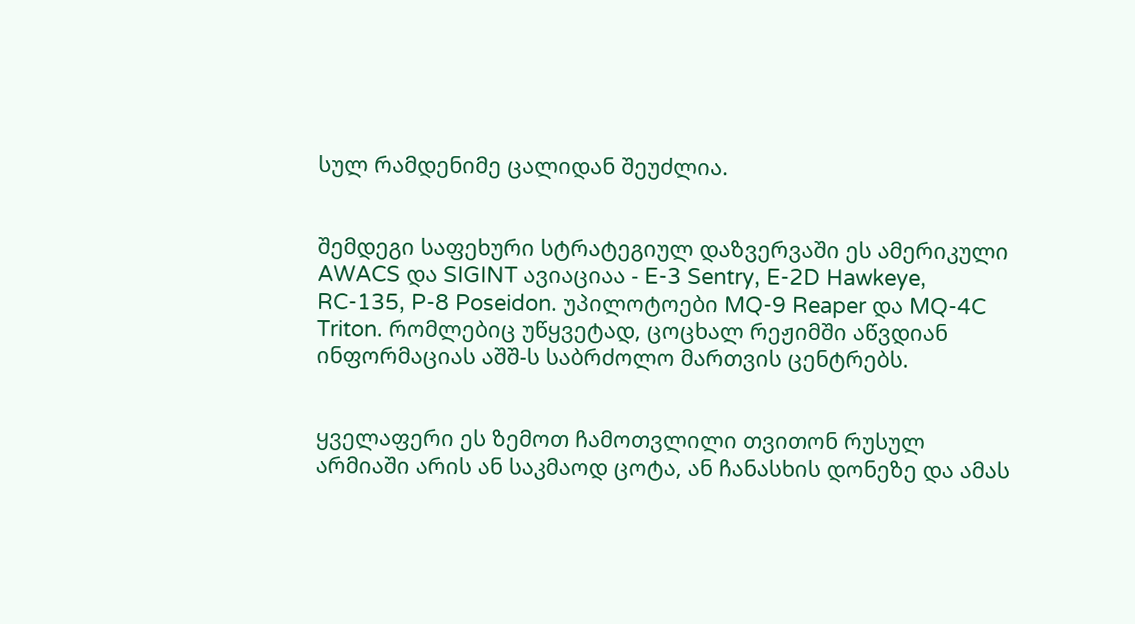სულ რამდენიმე ცალიდან შეუძლია.


შემდეგი საფეხური სტრატეგიულ დაზვერვაში ეს ამერიკული AWACS და SIGINT ავიაციაა - E-3 Sentry, E-2D Hawkeye, RC-135, P-8 Poseidon. უპილოტოები MQ-9 Reaper და MQ-4C Triton. რომლებიც უწყვეტად, ცოცხალ რეჟიმში აწვდიან ინფორმაციას აშშ-ს საბრძოლო მართვის ცენტრებს.


ყველაფერი ეს ზემოთ ჩამოთვლილი თვითონ რუსულ არმიაში არის ან საკმაოდ ცოტა, ან ჩანასხის დონეზე და ამას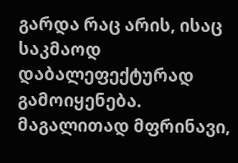გარდა რაც არის, ისაც საკმაოდ დაბალეფექტურად გამოიყენება. მაგალითად მფრინავი,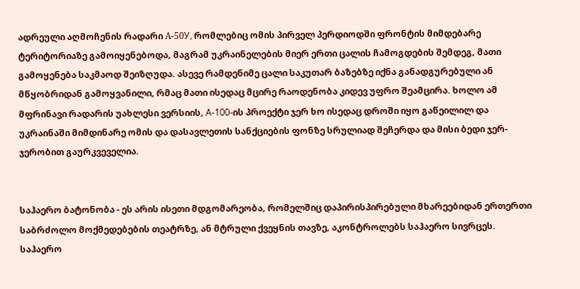ადრეული აღმოჩენის რადარი A-50У, რომლებიც ომის პირველ პერდიოდში ფრონტის მიმდებარე ტერიტორიაზე გამოიყენებოდა, მაგრამ უკრაინელების მიერ ერთი ცალის ჩამოგდების შემდეგ, მათი გამოყენება საკმაოდ შეიზღუდა. ასევე რამდენიმე ცალი საკუთარ ბაზებზე იქნა განადგურებული ან მწყობრიდან გამოყვანილი, რმაც მათი ისედაც მცირე რაოდენობა კიდევ უფრო შეამცირა. ხოლო ამ მფრინავი რადარის უახლესი ვერსიის, А-100-ის პროექტი ჯერ ხო ისედაც დროში იყო გაწეილილ და უკრაინაში მიმდინარე ომის და დასავლეთის სანქციების ფონზე სრულიად შეჩერდა და მისი ბედი ჯერ-ჯერობით გაურკვეველია.


საჰაერო ბატონობა - ეს არის ისეთი მდგომარეობა, რომელშიც დაპირისპირებული მხარეებიდან ერთერთი საბრძოლო მოქმედებების თეატრზე, ან მტრული ქვეყნის თავზე, აკონტროლებს საჰაერო სივრცეს. საჰაერო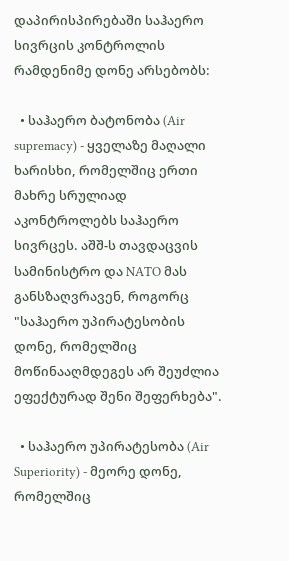დაპირისპირებაში საჰაერო სივრცის კონტროლის რამდენიმე დონე არსებობს:

  • საჰაერო ბატონობა (Air supremacy) - ყველაზე მაღალი ხარისხი, რომელშიც ერთი მახრე სრულიად აკონტროლებს საჰაერო სივრცეს. აშშ-ს თავდაცვის სამინისტრო და NATO მას განსზაღვრავენ, როგორც "საჰაერო უპირატესობის დონე, რომელშიც მოწინააღმდეგეს არ შეუძლია ეფექტურად შენი შეფერხება".

  • საჰაერო უპირატესობა (Air Superiority) - მეორე დონე, რომელშიც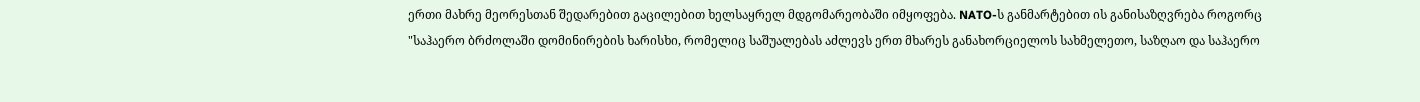ერთი მახრე მეორესთან შედარებით გაცილებით ხელსაყრელ მდგომარეობაში იმყოფება. NATO-ს განმარტებით ის განისაზღვრება როგორც "საჰაერო ბრძოლაში დომინირების ხარისხი, რომელიც საშუალებას აძლევს ერთ მხარეს განახორციელოს სახმელეთო, საზღაო და საჰაერო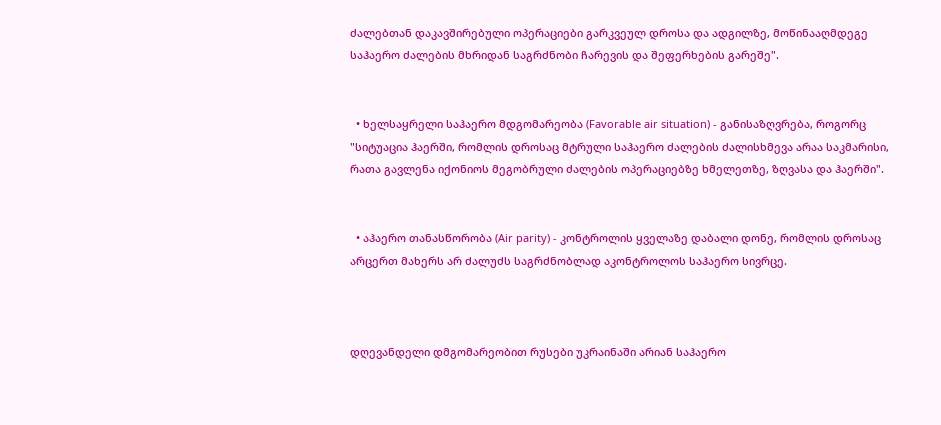ძალებთან დაკავშირებული ოპერაციები გარკვეულ დროსა და ადგილზე, მოწინააღმდეგე საჰაერო ძალების მხრიდან საგრძნობი ჩარევის და შეფერხების გარეშე".


  • ხელსაყრელი საჰაერო მდგომარეობა (Favorable air situation) - განისაზღვრება, როგორც "სიტუაცია ჰაერში, რომლის დროსაც მტრული საჰაერო ძალების ძალისხმევა არაა საკმარისი, რათა გავლენა იქონიოს მეგობრული ძალების ოპერაციებზე ხმელეთზე, ზღვასა და ჰაერში".


  • აჰაერო თანასწორობა (Air parity) - კონტროლის ყველაზე დაბალი დონე, რომლის დროსაც არცერთ მახერს არ ძალუძს საგრძნობლად აკონტროლოს საჰაერო სივრცე.



დღევანდელი დმგომარეობით რუსები უკრაინაში არიან საჰაერო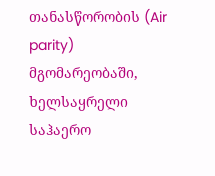თანასწორობის (Air parity) მგომარეობაში, ხელსაყრელი საჰაერო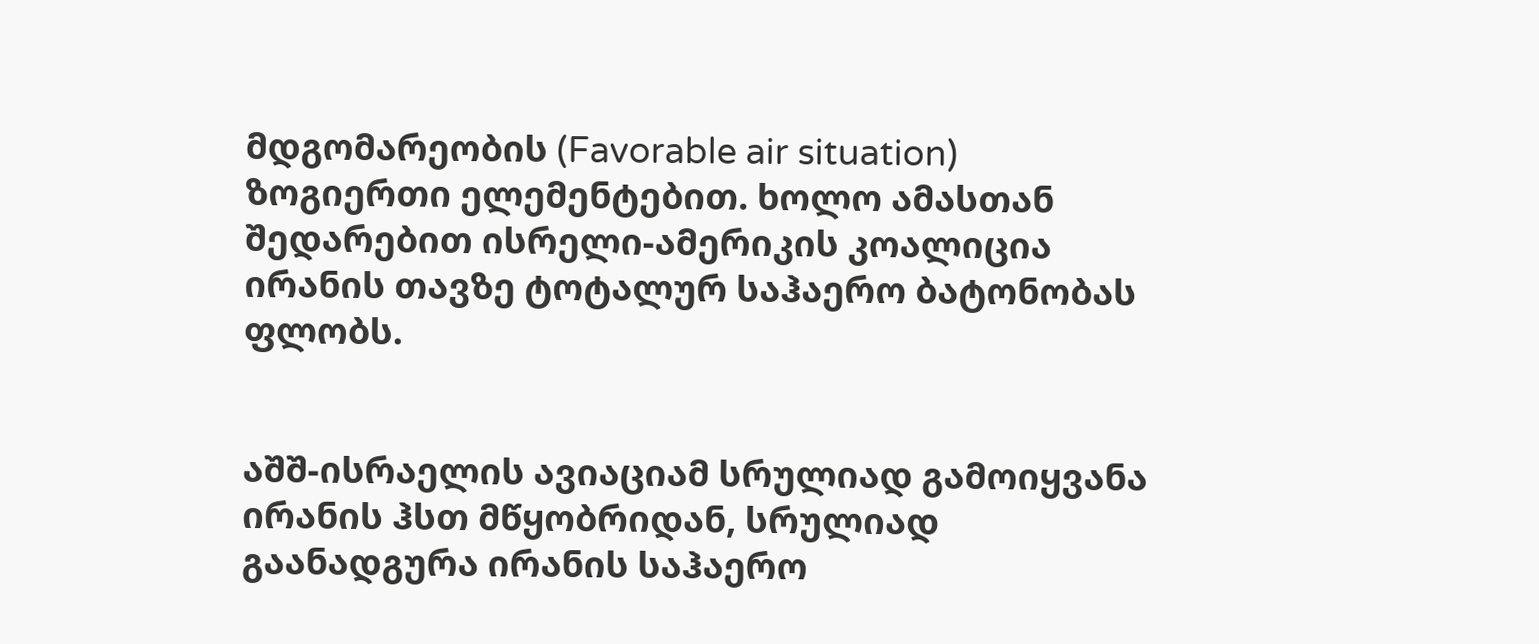მდგომარეობის (Favorable air situation) ზოგიერთი ელემენტებით. ხოლო ამასთან შედარებით ისრელი-ამერიკის კოალიცია ირანის თავზე ტოტალურ საჰაერო ბატონობას ფლობს.


აშშ-ისრაელის ავიაციამ სრულიად გამოიყვანა ირანის ჰსთ მწყობრიდან, სრულიად გაანადგურა ირანის საჰაერო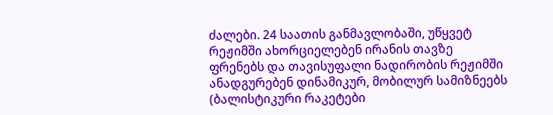ძალები. 24 საათის განმავლობაში, უწყვეტ რეჟიმში ახორციელებენ ირანის თავზე ფრენებს და თავისუფალი ნადირობის რეჟიმში ანადგურებენ დინამიკურ, მობილურ სამიზნეებს (ბალისტიკური რაკეტები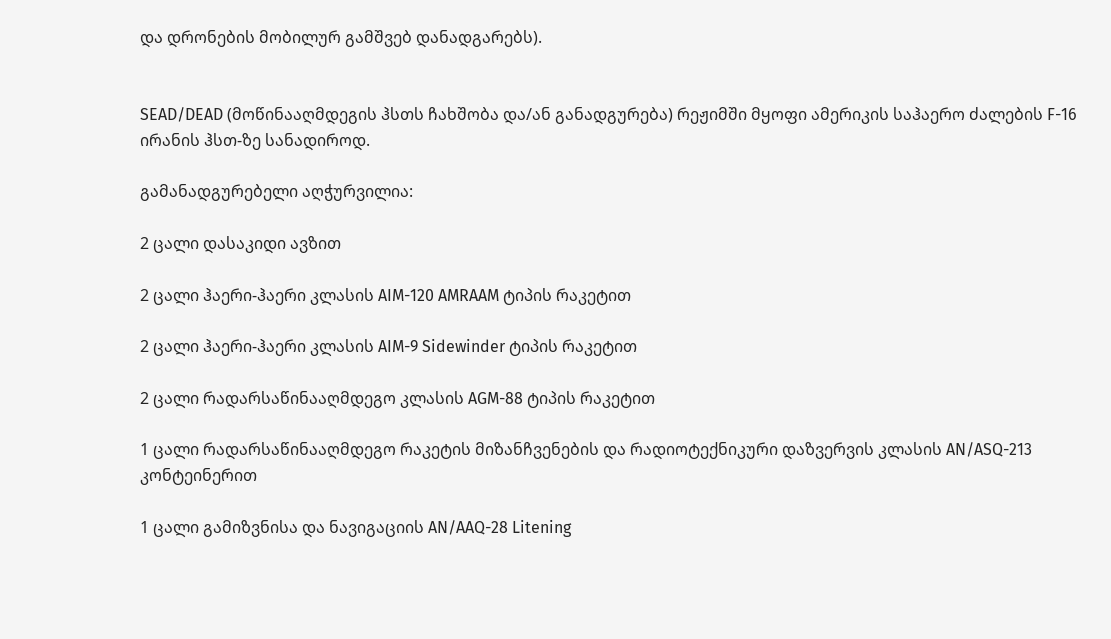და დრონების მობილურ გამშვებ დანადგარებს).


SEAD/DEAD (მოწინააღმდეგის ჰსთს ჩახშობა და/ან განადგურება) რეჟიმში მყოფი ამერიკის საჰაერო ძალების F-16 ირანის ჰსთ-ზე სანადიროდ.

გამანადგურებელი აღჭურვილია:

2 ცალი დასაკიდი ავზით

2 ცალი ჰაერი-ჰაერი კლასის AIM-120 AMRAAM ტიპის რაკეტით

2 ცალი ჰაერი-ჰაერი კლასის AIM-9 Sidewinder ტიპის რაკეტით

2 ცალი რადარსაწინააღმდეგო კლასის AGM-88 ტიპის რაკეტით

1 ცალი რადარსაწინააღმდეგო რაკეტის მიზანჩვენების და რადიოტექნიკური დაზვერვის კლასის AN/ASQ-213 კონტეინერით

1 ცალი გამიზვნისა და ნავიგაციის AN/AAQ-28 Litening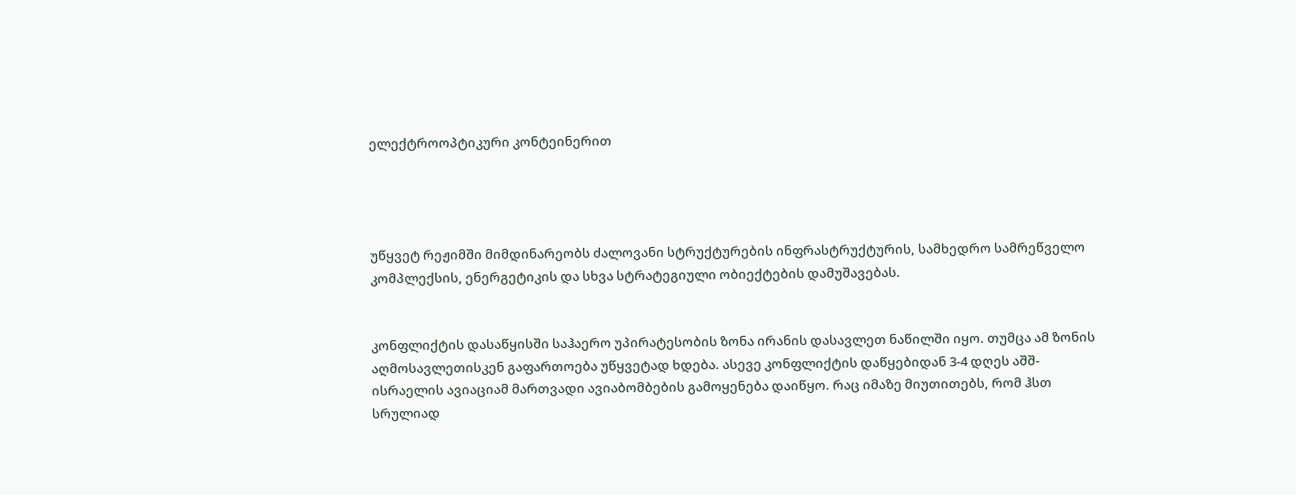ელექტროოპტიკური კონტეინერით




უწყვეტ რეჟიმში მიმდინარეობს ძალოვანი სტრუქტურების ინფრასტრუქტურის, სამხედრო სამრეწველო კომპლექსის, ენერგეტიკის და სხვა სტრატეგიული ობიექტების დამუშავებას.


კონფლიქტის დასაწყისში საჰაერო უპირატესობის ზონა ირანის დასავლეთ ნაწილში იყო. თუმცა ამ ზონის აღმოსავლეთისკენ გაფართოება უწყვეტად ხდება. ასევე კონფლიქტის დაწყებიდან 3-4 დღეს აშშ-ისრაელის ავიაციამ მართვადი ავიაბომბების გამოყენება დაიწყო. რაც იმაზე მიუთითებს, რომ ჰსთ სრულიად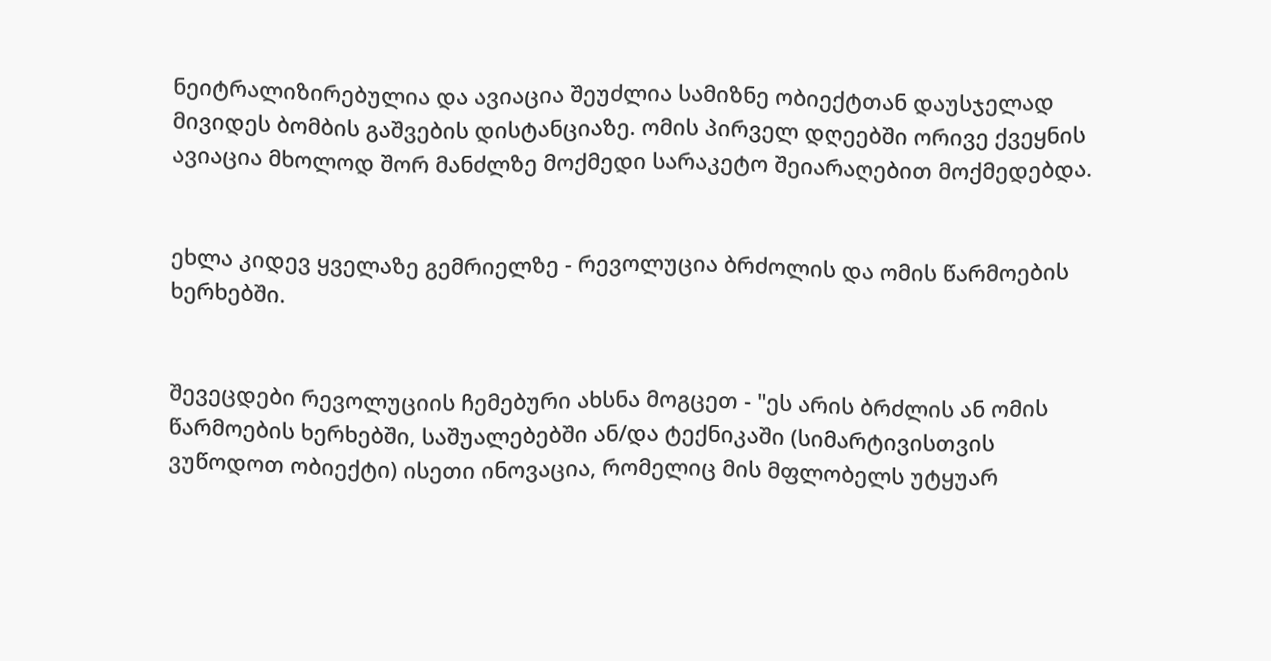ნეიტრალიზირებულია და ავიაცია შეუძლია სამიზნე ობიექტთან დაუსჯელად მივიდეს ბომბის გაშვების დისტანციაზე. ომის პირველ დღეებში ორივე ქვეყნის ავიაცია მხოლოდ შორ მანძლზე მოქმედი სარაკეტო შეიარაღებით მოქმედებდა.


ეხლა კიდევ ყველაზე გემრიელზე - რევოლუცია ბრძოლის და ომის წარმოების ხერხებში.


შევეცდები რევოლუციის ჩემებური ახსნა მოგცეთ - "ეს არის ბრძლის ან ომის წარმოების ხერხებში, საშუალებებში ან/და ტექნიკაში (სიმარტივისთვის ვუწოდოთ ობიექტი) ისეთი ინოვაცია, რომელიც მის მფლობელს უტყუარ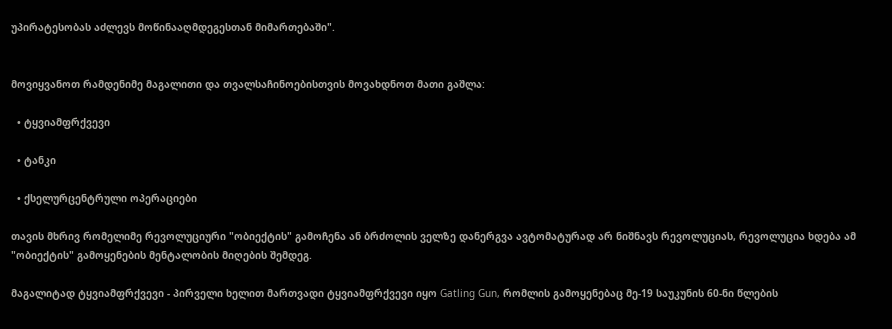უპირატესობას აძლევს მოწინააღმდეგესთან მიმართებაში".


მოვიყვანოთ რამდენიმე მაგალითი და თვალსაჩინოებისთვის მოვახდნოთ მათი გაშლა:

  • ტყვიამფრქვევი

  • ტანკი

  • ქსელურცენტრული ოპერაციები

თავის მხრივ რომელიმე რევოლუციური "ობიექტის" გამოჩენა ან ბრძოლის ველზე დანერგვა ავტომატურად არ ნიშნავს რევოლუციას, რევოლუცია ხდება ამ "ობიექტის" გამოყენების მენტალობის მიღების შემდეგ.

მაგალიტად ტყვიამფრქვევი - პირველი ხელით მართვადი ტყვიამფრქვევი იყო Gatling Gun, რომლის გამოყენებაც მე-19 საუკუნის 60-ნი წლების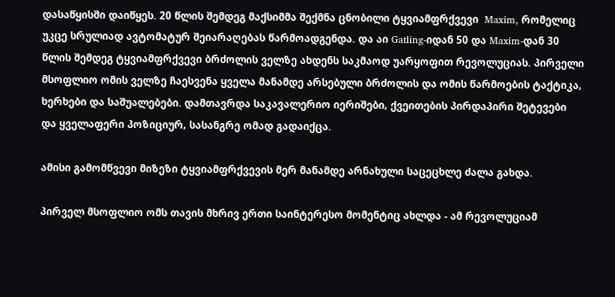დასაწყისში დაიწყეს. 20 წლის შემდეგ მაქსიმმა შექმნა ცნობილი ტყვიამფრქვევი  Maxim, რომელიც უკცე სრულიად ავტომატურ შეიარაღებას წარმოადგენდა. და აი Gatling-იდან 50 და Maxim-დან 30 წლის შემდეგ ტყვიამფრქვევი ბრძოლის ველზე ახდენს საკმაოდ უარყოფით რევოლუციას. პირველი მსოფლიო ომის ველზე ჩაესვენა ყველა მანამდე არსებული ბრძოლის და ომის წარმოების ტაქტიკა, ხერხები და საშუალებები. დამთავრდა საკავალერიო იერიშები, ქვეითების პირდაპირი შეტევები და ყველაფერი პოზიციურ, სასანგრე ომად გადაიქცა.

ამისი გამომწვევი მიზეზი ტყვიამფრქვევის მერ მანამდე არნახული საცეცხლე ძალა გახდა.

პირველ მსოფლიო ომს თავის მხრივ ერთი საინტერესო მომენტიც ახლდა - ამ რევოლუციამ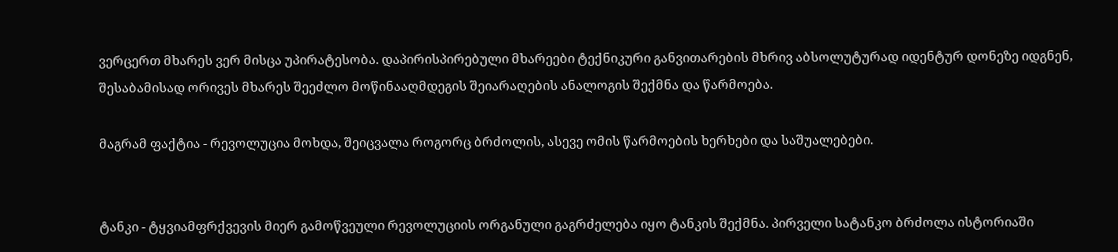ვერცერთ მხარეს ვერ მისცა უპირატესობა. დაპირისპირებული მხარეები ტექნიკური განვითარების მხრივ აბსოლუტურად იდენტურ დონეზე იდგნენ, შესაბამისად ორივეს მხარეს შეეძლო მოწინააღმდეგის შეიარაღების ანალოგის შექმნა და წარმოება.

მაგრამ ფაქტია - რევოლუცია მოხდა, შეიცვალა როგორც ბრძოლის, ასევე ომის წარმოების ხერხები და საშუალებები.


ტანკი - ტყვიამფრქვევის მიერ გამოწვეული რევოლუციის ორგანული გაგრძელება იყო ტანკის შექმნა. პირველი სატანკო ბრძოლა ისტორიაში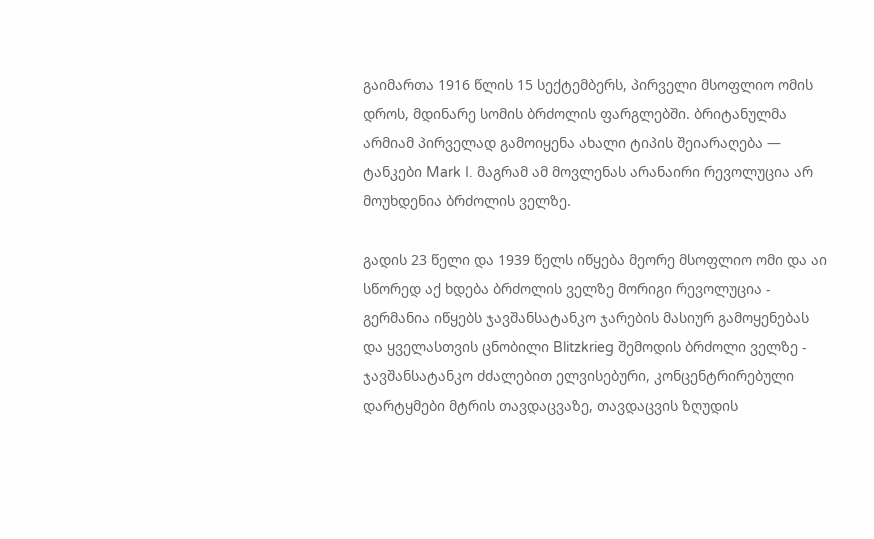გაიმართა 1916 წლის 15 სექტემბერს, პირველი მსოფლიო ომის დროს, მდინარე სომის ბრძოლის ფარგლებში. ბრიტანულმა არმიამ პირველად გამოიყენა ახალი ტიპის შეიარაღება — ტანკები Mark I. მაგრამ ამ მოვლენას არანაირი რევოლუცია არ მოუხდენია ბრძოლის ველზე.

გადის 23 წელი და 1939 წელს იწყება მეორე მსოფლიო ომი და აი სწორედ აქ ხდება ბრძოლის ველზე მორიგი რევოლუცია - გერმანია იწყებს ჯავშანსატანკო ჯარების მასიურ გამოყენებას და ყველასთვის ცნობილი Blitzkrieg შემოდის ბრძოლი ველზე - ჯავშანსატანკო ძძალებით ელვისებური, კონცენტრირებული დარტყმები მტრის თავდაცვაზე, თავდაცვის ზღუდის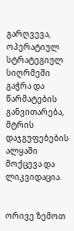გარღვევა, ოპერატიულ სტრატეგიულ სიღრმეში გაჭრა და წარმატების განვითარება, მტრის დაჯგუფებების ალყაში მოქცევა და ლიკვიდაცია.


ორივე ზემოთ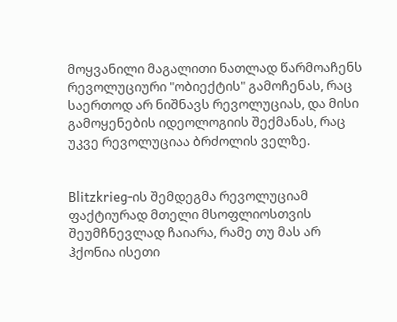მოყვანილი მაგალითი ნათლად წარმოაჩენს რევოლუციური "ობიექტის" გამოჩენას, რაც საერთოდ არ ნიშნავს რევოლუციას, და მისი გამოყენების იდეოლოგიის შექმანას, რაც უკვე რევოლუციაა ბრძოლის ველზე.


Blitzkrieg-ის შემდეგმა რევოლუციამ ფაქტიურად მთელი მსოფლიოსთვის შეუმჩნევლად ჩაიარა, რამე თუ მას არ ჰქონია ისეთი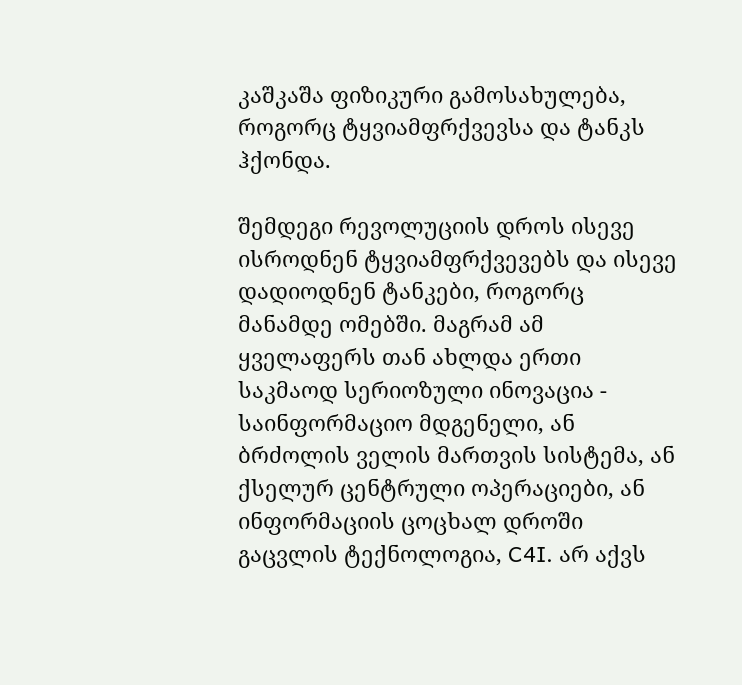კაშკაშა ფიზიკური გამოსახულება, როგორც ტყვიამფრქვევსა და ტანკს ჰქონდა.

შემდეგი რევოლუციის დროს ისევე ისროდნენ ტყვიამფრქვევებს და ისევე დადიოდნენ ტანკები, როგორც მანამდე ომებში. მაგრამ ამ ყველაფერს თან ახლდა ერთი საკმაოდ სერიოზული ინოვაცია - საინფორმაციო მდგენელი, ან ბრძოლის ველის მართვის სისტემა, ან ქსელურ ცენტრული ოპერაციები, ან ინფორმაციის ცოცხალ დროში გაცვლის ტექნოლოგია, C4I. არ აქვს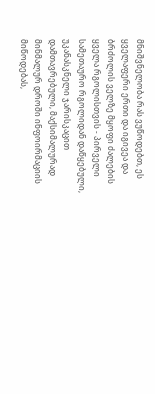მნიშვნელობა რას ვუწოდებთ, ეს ყველაფერი ერთი და იგივეა და ბრძოლის ველზე მყოფი ძალების ყველა რგოლისთვის - პირველი სამეთაურო რგოლიდან დაწყებული, უკანასკნელი ჯარისკაცით დამთავრებული, მაქსიმალურად მინმალურ დროში ინფოირმაციის მიწოდებას,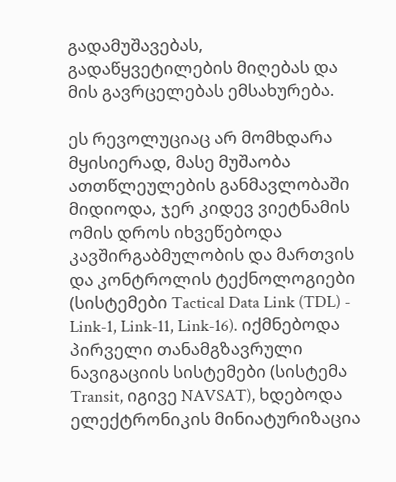გადამუშავებას, გადაწყვეტილების მიღებას და მის გავრცელებას ემსახურება.

ეს რევოლუციაც არ მომხდარა მყისიერად, მასე მუშაობა ათთწლეულების განმავლობაში მიდიოდა, ჯერ კიდევ ვიეტნამის ომის დროს იხვეწებოდა კავშირგაბმულობის და მართვის და კონტროლის ტექნოლოგიები (სისტემები Tactical Data Link (TDL) - Link-1, Link-11, Link-16). იქმნებოდა პირველი თანამგზავრული ნავიგაციის სისტემები (სისტემა Transit, იგივე NAVSAT), ხდებოდა ელექტრონიკის მინიატურიზაცია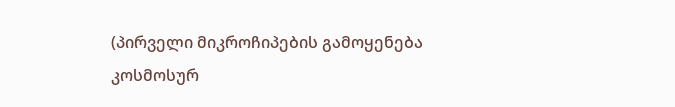(პირველი მიკროჩიპების გამოყენება კოსმოსურ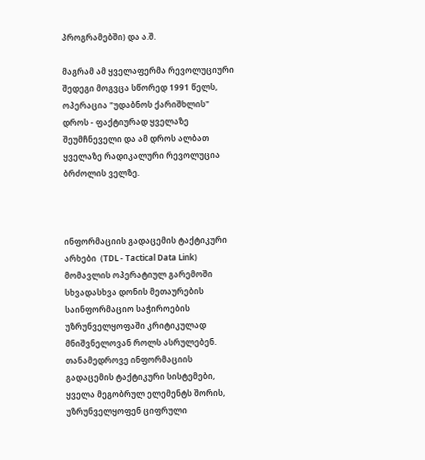პროგრამებში) და ა.შ.

მაგრამ ამ ყველაფერმა რევოლუციური შედეგი მოგვცა სწორედ 1991 წელს, ოპერაცია "უდაბნოს ქარიშხლის" დროს - ფაქტიურად ყველაზე შეუმჩნეველი და ამ დროს ალბათ ყველაზე რადიკალური რევოლუცია ბრძოლის ველზე.



ინფორმაციის გადაცემის ტაქტიკური არხები  (TDL - Tactical Data Link) მომავლის ოპერატიულ გარემოში სხვადასხვა დონის მეთაურების საინფორმაციო საჭიროების უზრუნველყოფაში კრიტიკულად მნიშვნელოვან როლს ასრულებენ. თანამედროვე ინფორმაციის გადაცემის ტაქტიკური სისტემები, ყველა მეგობრულ ელემენტს შორის, უზრუნველყოფენ ციფრული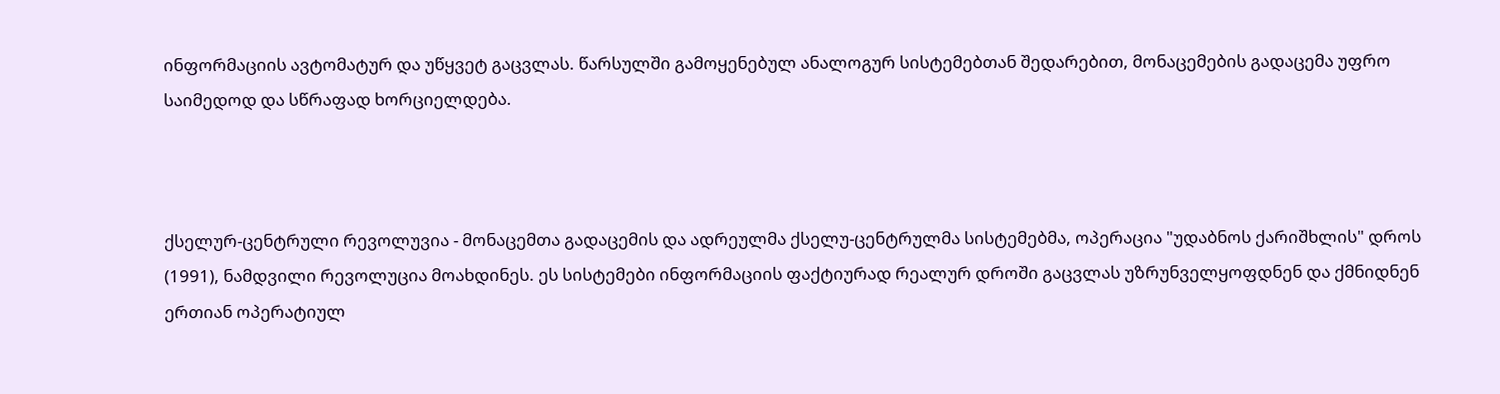ინფორმაციის ავტომატურ და უწყვეტ გაცვლას. წარსულში გამოყენებულ ანალოგურ სისტემებთან შედარებით, მონაცემების გადაცემა უფრო საიმედოდ და სწრაფად ხორციელდება.



ქსელურ-ცენტრული რევოლუვია - მონაცემთა გადაცემის და ადრეულმა ქსელუ-ცენტრულმა სისტემებმა, ოპერაცია "უდაბნოს ქარიშხლის" დროს (1991), ნამდვილი რევოლუცია მოახდინეს. ეს სისტემები ინფორმაციის ფაქტიურად რეალურ დროში გაცვლას უზრუნველყოფდნენ და ქმნიდნენ ერთიან ოპერატიულ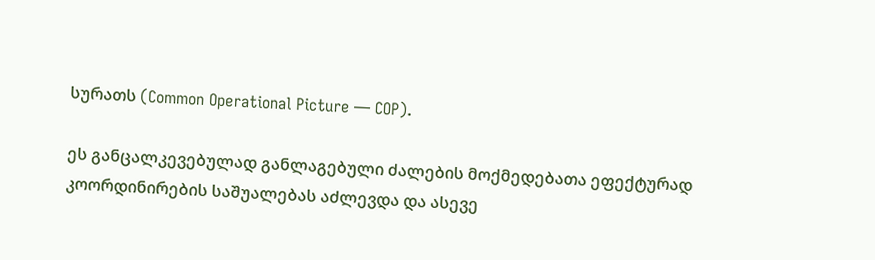სურათს (Common Operational Picture — COP).

ეს განცალკევებულად განლაგებული ძალების მოქმედებათა ეფექტურად კოორდინირების საშუალებას აძლევდა და ასევე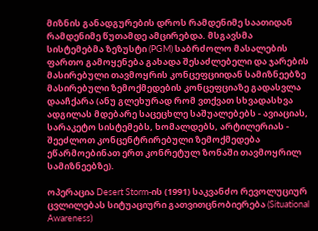მიზნის განადგურების დროს რამდენიმე საათიდან რამდენიმე წუთამდე ამცირებდა. მსგავსმა სისტემებმა ზეზუსტი (PGM) საბრძოლო მასალების ფართო გამოყენება გახადა შესაძლებელი და ჯარების მასირებული თავმოყრის კონცეფციიდან სამიზნეებზე მასირებული ზემოქმედების კონცეფციაზე გადასვლა დააჩქარა (ანუ გლეხურად რომ ვთქვათ სხვადასხვა ადგილას მდებარე საცეცხლე საშუალებებს - ავიაციას, სარაკეტო სისტემებს, ხომალდებს, არტილერიას - შეეძლოთ კონცენტრირებული ზემოქმედება ეწარმოებინათ ერთ კონრეტულ ზონაში თავმოყრილ სამიზნეებზე).

ოპერაცია Desert Storm-ის (1991) საკვანძო რევოლუციურ ცვლილებას სიტუაციური გათვითცნობიერება (Situational Awareness)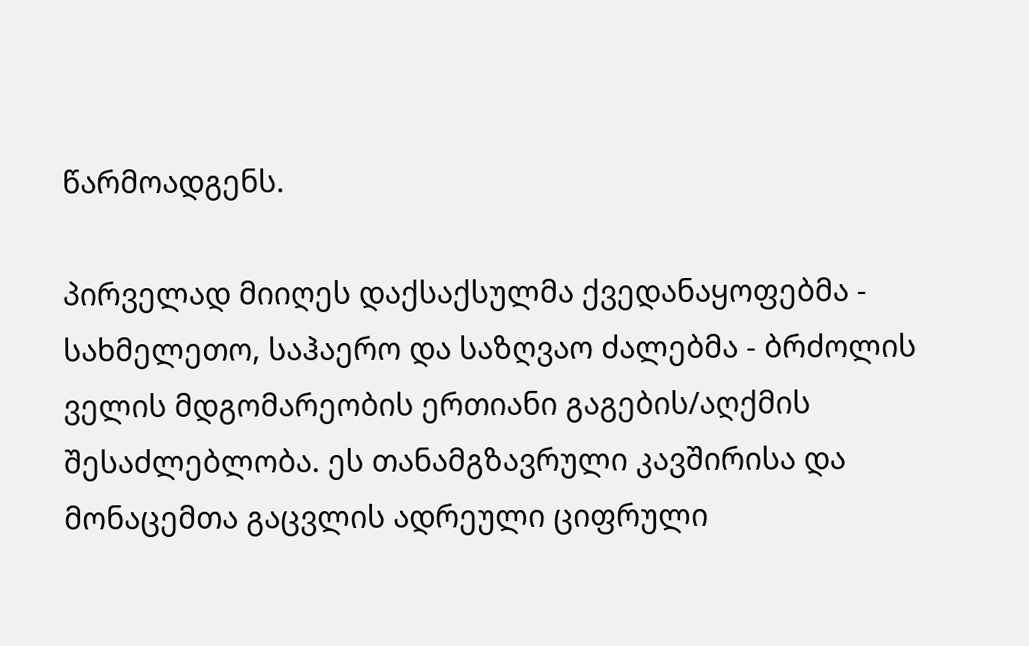წარმოადგენს.

პირველად მიიღეს დაქსაქსულმა ქვედანაყოფებმა - სახმელეთო, საჰაერო და საზღვაო ძალებმა - ბრძოლის ველის მდგომარეობის ერთიანი გაგების/აღქმის შესაძლებლობა. ეს თანამგზავრული კავშირისა და მონაცემთა გაცვლის ადრეული ციფრული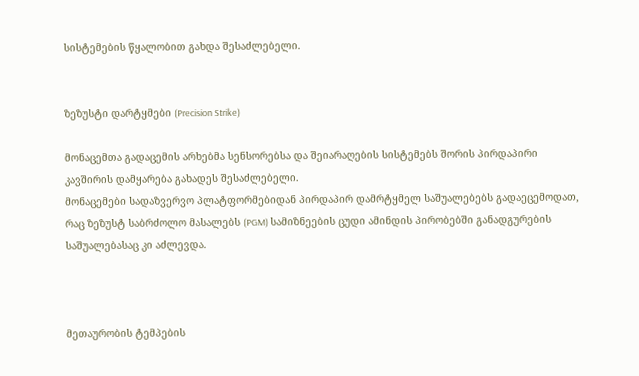სისტემების წყალობით გახდა შესაძლებელი.


ზეზუსტი დარტყმები (Precision Strike)

მონაცემთა გადაცემის არხებმა სენსორებსა და შეიარაღების სისტემებს შორის პირდაპირი კავშირის დამყარება გახადეს შესაძლებელი.
მონაცემები სადაზვერვო პლატფორმებიდან პირდაპირ დამრტყმელ საშუალებებს გადაეცემოდათ, რაც ზეზუსტ საბრძოლო მასალებს (PGM) სამიზნეების ცუდი ამინდის პირობებში განადგურების საშუალებასაც კი აძლევდა.



მეთაურობის ტემპების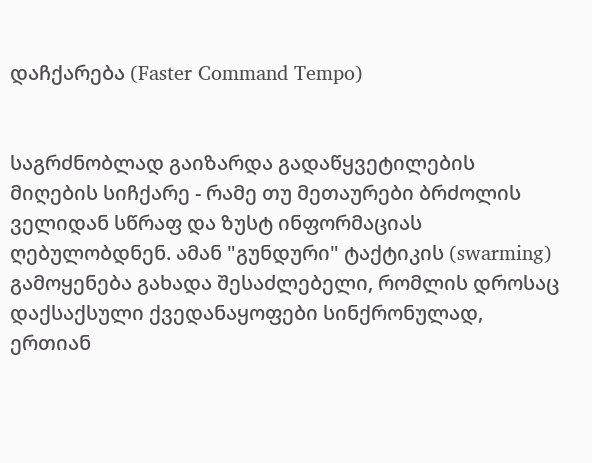დაჩქარება (Faster Command Tempo)


საგრძნობლად გაიზარდა გადაწყვეტილების მიღების სიჩქარე - რამე თუ მეთაურები ბრძოლის ველიდან სწრაფ და ზუსტ ინფორმაციას ღებულობდნენ. ამან "გუნდური" ტაქტიკის (swarming) გამოყენება გახადა შესაძლებელი, რომლის დროსაც დაქსაქსული ქვედანაყოფები სინქრონულად, ერთიან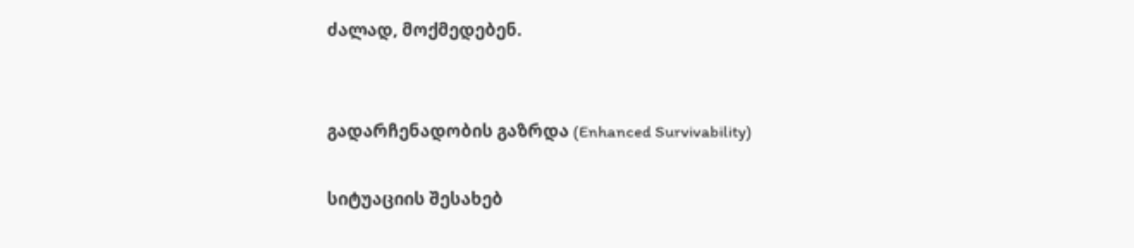ძალად, მოქმედებენ.


გადარჩენადობის გაზრდა (Enhanced Survivability)

სიტუაციის შესახებ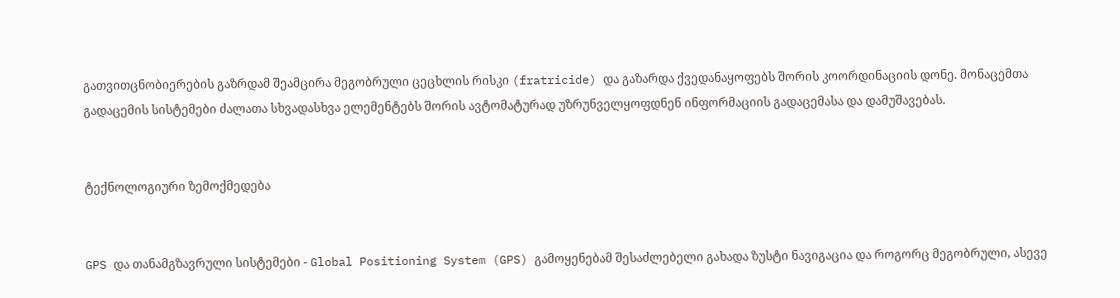გათვითცნობიერების გაზრდამ შეამცირა მეგობრული ცეცხლის რისკი (fratricide) და გაზარდა ქვედანაყოფებს შორის კოორდინაციის დონე. მონაცემთა გადაცემის სისტემები ძალათა სხვადასხვა ელემენტებს შორის ავტომატურად უზრუნველყოფდნენ ინფორმაციის გადაცემასა და დამუშავებას.


ტექნოლოგიური ზემოქმედება


GPS და თანამგზავრული სისტემები - Global Positioning System (GPS) გამოყენებამ შესაძლებელი გახადა ზუსტი ნავიგაცია და როგორც მეგობრული, ასევე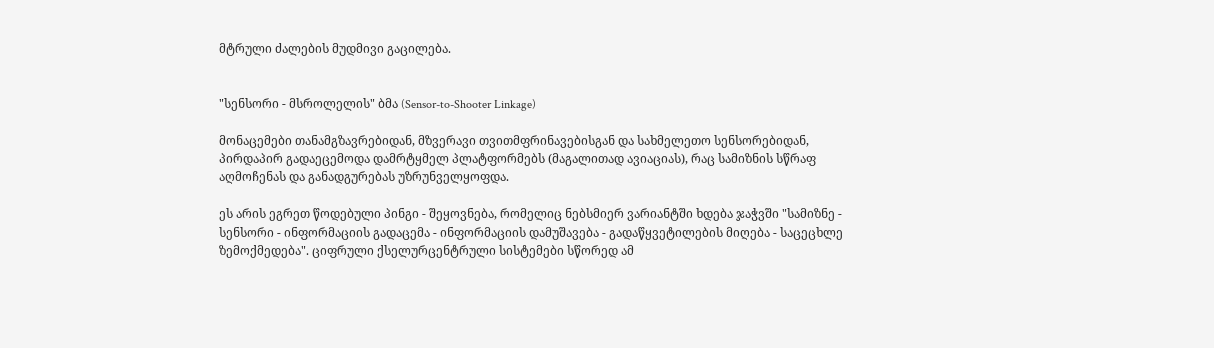მტრული ძალების მუდმივი გაცილება.


"სენსორი - მსროლელის" ბმა (Sensor-to-Shooter Linkage)

მონაცემები თანამგზავრებიდან, მზვერავი თვითმფრინავებისგან და სახმელეთო სენსორებიდან, პირდაპირ გადაეცემოდა დამრტყმელ პლატფორმებს (მაგალითად ავიაციას), რაც სამიზნის სწრაფ აღმოჩენას და განადგურებას უზრუნველყოფდა.

ეს არის ეგრეთ წოდებული პინგი - შეყოვნება, რომელიც ნებსმიერ ვარიანტში ხდება ჯაჭვში "სამიზნე - სენსორი - ინფორმაციის გადაცემა - ინფორმაციის დამუშავება - გადაწყვეტილების მიღება - საცეცხლე ზემოქმედება". ციფრული ქსელურცენტრული სისტემები სწორედ ამ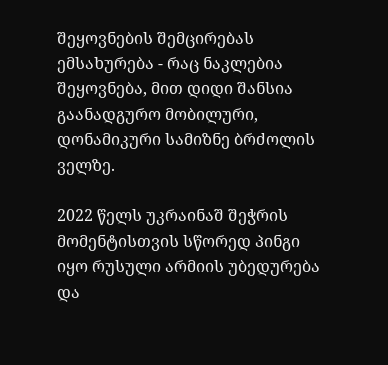შეყოვნების შემცირებას ემსახურება - რაც ნაკლებია შეყოვნება, მით დიდი შანსია გაანადგურო მობილური, დონამიკური სამიზნე ბრძოლის ველზე.

2022 წელს უკრაინაშ შეჭრის მომენტისთვის სწორედ პინგი იყო რუსული არმიის უბედურება და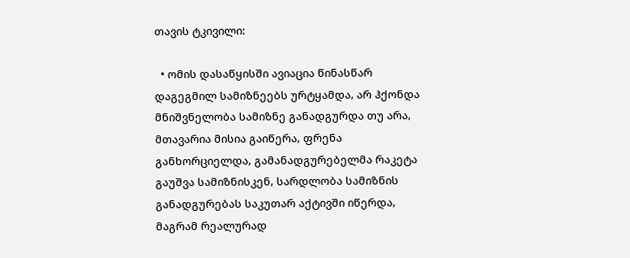თავის ტკივილი:

  • ომის დასაწყისში ავიაცია წინასწარ დაგეგმილ სამიზნეებს ურტყამდა, არ ჰქონდა მნიშვნელობა სამიზნე განადგურდა თუ არა, მთავარია მისია გაიწერა, ფრენა განხორციელდა, გამანადგურებელმა რაკეტა გაუშვა სამიზნისკენ, სარდლობა სამიზნის განადგურებას საკუთარ აქტივში იწერდა, მაგრამ რეალურად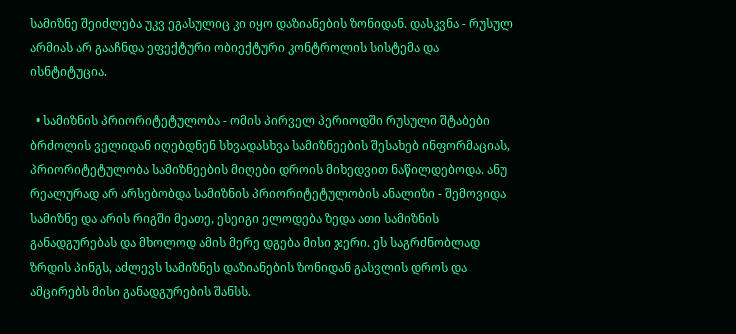სამიზნე შეიძლება უკვ ეგასულიც კი იყო დაზიანების ზონიდან. დასკვნა - რუსულ არმიას არ გააჩნდა ეფექტური ობიექტური კონტროლის სისტემა და ისნტიტუცია.

  • სამიზნის პრიორიტეტულობა - ომის პირველ პერიოდში რუსული შტაბები ბრძოლის ველიდან იღებდნენ სხვადასხვა სამიზნეების შესახებ ინფორმაციას, პრიორიტეტულობა სამიზნეების მიღები დროის მიხედვით ნაწილდებოდა. ანუ რეალურად არ არსებობდა სამიზნის პრიორიტეტულობის ანალიზი - შემოვიდა სამიზნე და არის რიგში მეათე, ესეიგი ელოდება ზედა ათი სამიზნის განადგურებას და მხოლოდ ამის მერე დგება მისი ჯერი. ეს საგრძნობლად ზრდის პინგს, აძლევს სამიზნეს დაზიანების ზონიდან გასვლის დროს და ამცირებს მისი განადგურების შანსს.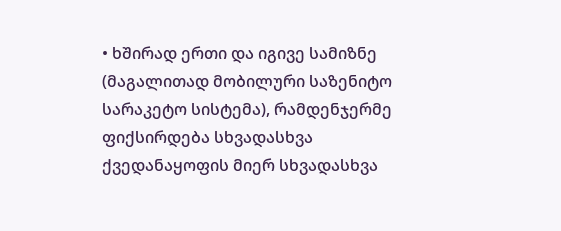• ხშირად ერთი და იგივე სამიზნე (მაგალითად მობილური საზენიტო სარაკეტო სისტემა), რამდენჯერმე ფიქსირდება სხვადასხვა ქვედანაყოფის მიერ სხვადასხვა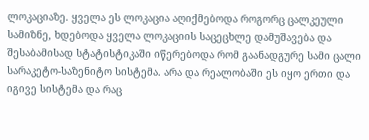ლოკაციაზე. ყველა ეს ლოკაცია აღიქმებოდა როგორც ცალკეული სამიზნე, ხდებოდა ყველა ლოკაციის საცეცხლე დამუშავება და შესაბამისად სტატისტიკაში იწერებოდა რომ გაანადგურე სამი ცალი სარაკეტო-საზენიტო სისტემა. არა და რეალობაში ეს იყო ერთი და იგივე სისტემა და რაც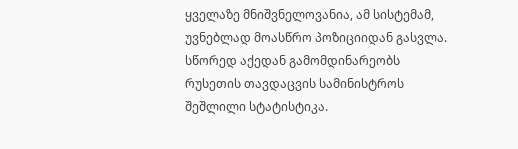ყველაზე მნიშვნელოვანია, ამ სისტემამ, უვნებლად მოასწრო პოზიციიდან გასვლა. სწორედ აქედან გამომდინარეობს რუსეთის თავდაცვის სამინისტროს შეშლილი სტატისტიკა.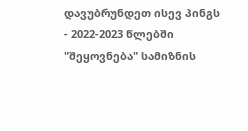დავუბრუნდეთ ისევ პინგს - 2022-2023 წლებში "შეყოვნება" სამიზნის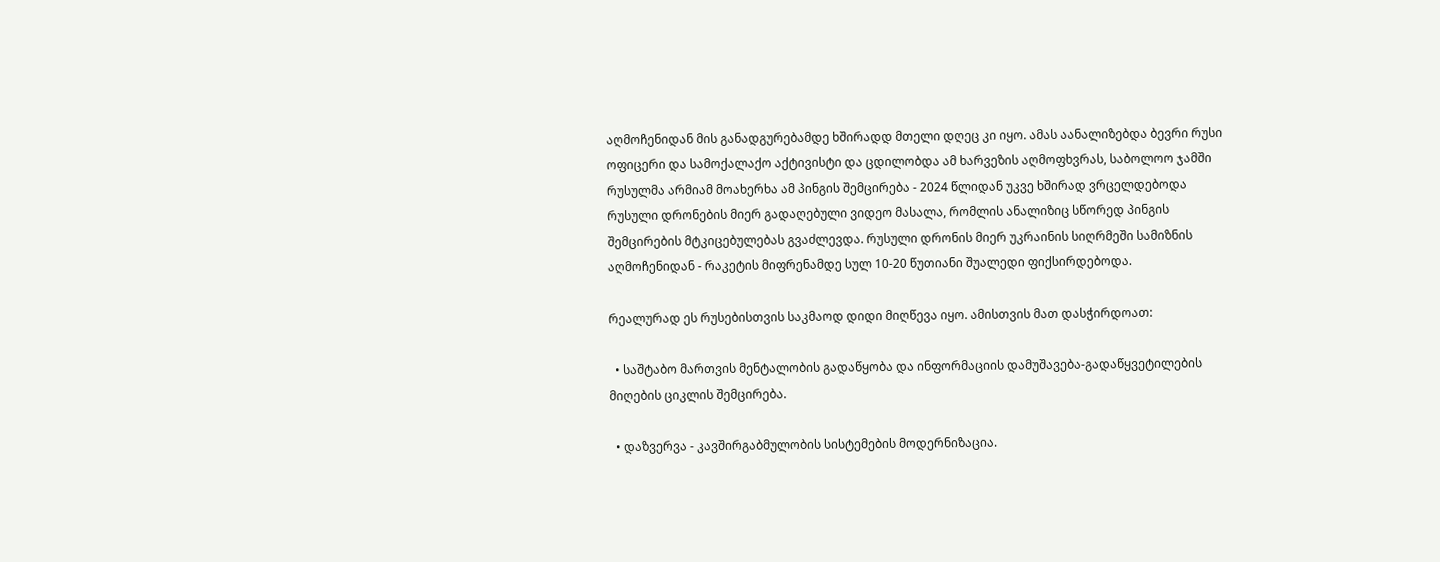აღმოჩენიდან მის განადგურებამდე ხშირადდ მთელი დღეც კი იყო. ამას აანალიზებდა ბევრი რუსი ოფიცერი და სამოქალაქო აქტივისტი და ცდილობდა ამ ხარვეზის აღმოფხვრას, საბოლოო ჯამში რუსულმა არმიამ მოახერხა ამ პინგის შემცირება - 2024 წლიდან უკვე ხშირად ვრცელდებოდა რუსული დრონების მიერ გადაღებული ვიდეო მასალა, რომლის ანალიზიც სწორედ პინგის შემცირების მტკიცებულებას გვაძლევდა. რუსული დრონის მიერ უკრაინის სიღრმეში სამიზნის აღმოჩენიდან - რაკეტის მიფრენამდე სულ 10-20 წუთიანი შუალედი ფიქსირდებოდა.

რეალურად ეს რუსებისთვის საკმაოდ დიდი მიღწევა იყო. ამისთვის მათ დასჭირდოათ:

  • საშტაბო მართვის მენტალობის გადაწყობა და ინფორმაციის დამუშავება-გადაწყვეტილების მიღების ციკლის შემცირება.

  • დაზვერვა - კავშირგაბმულობის სისტემების მოდერნიზაცია.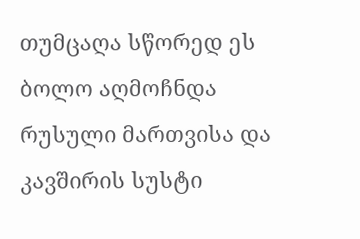თუმცაღა სწორედ ეს ბოლო აღმოჩნდა რუსული მართვისა და კავშირის სუსტი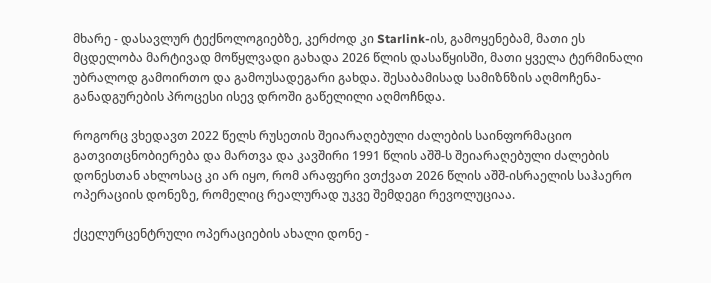მხარე - დასავლურ ტექნოლოგიებზე, კერძოდ კი Starlink-ის, გამოყენებამ, მათი ეს მცდელობა მარტივად მოწყლვადი გახადა 2026 წლის დასაწყისში, მათი ყველა ტერმინალი უბრალოდ გამოირთო და გამოუსადეგარი გახდა. შესაბამისად სამიზნზის აღმოჩენა-განადგურების პროცესი ისევ დროში გაწელილი აღმოჩნდა.

როგორც ვხედავთ 2022 წელს რუსეთის შეიარაღებული ძალების საინფორმაციო გათვითცნობიერება და მართვა და კავშირი 1991 წლის აშშ-ს შეიარაღებული ძალების დონესთან ახლოსაც კი არ იყო, რომ არაფერი ვთქვათ 2026 წლის აშშ-ისრაელის საჰაერო ოპერაციის დონეზე, რომელიც რეალურად უკვე შემდეგი რევოლუციაა.

ქცელურცენტრული ოპერაციების ახალი დონე -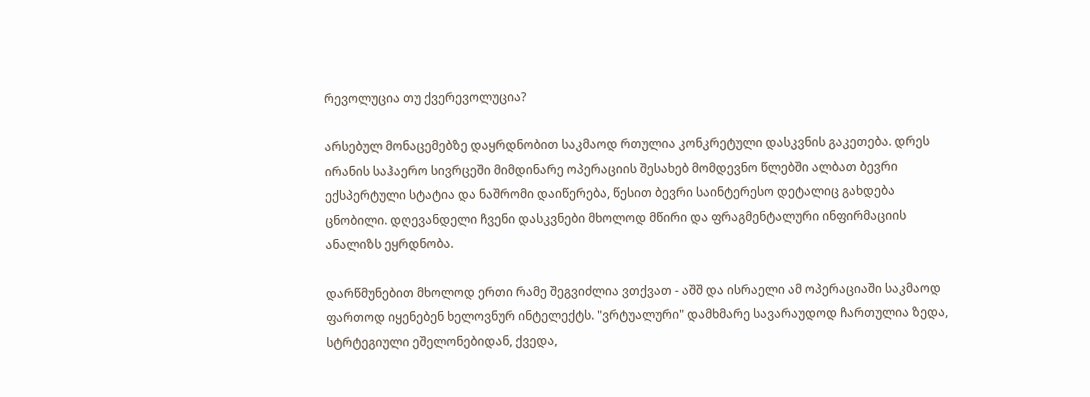რევოლუცია თუ ქვერევოლუცია?

არსებულ მონაცემებზე დაყრდნობით საკმაოდ რთულია კონკრეტული დასკვნის გაკეთება. დრეს ირანის საჰაერო სივრცეში მიმდინარე ოპერაციის შესახებ მომდევნო წლებში ალბათ ბევრი ექსპერტული სტატია და ნაშრომი დაიწერება, წესით ბევრი საინტერესო დეტალიც გახდება ცნობილი. დღევანდელი ჩვენი დასკვნები მხოლოდ მწირი და ფრაგმენტალური ინფირმაციის ანალიზს ეყრდნობა.

დარწმუნებით მხოლოდ ერთი რამე შეგვიძლია ვთქვათ - აშშ და ისრაელი ამ ოპერაციაში საკმაოდ ფართოდ იყენებენ ხელოვნურ ინტელექტს. "ვრტუალური" დამხმარე სავარაუდოდ ჩართულია ზედა, სტრტეგიული ეშელონებიდან, ქვედა,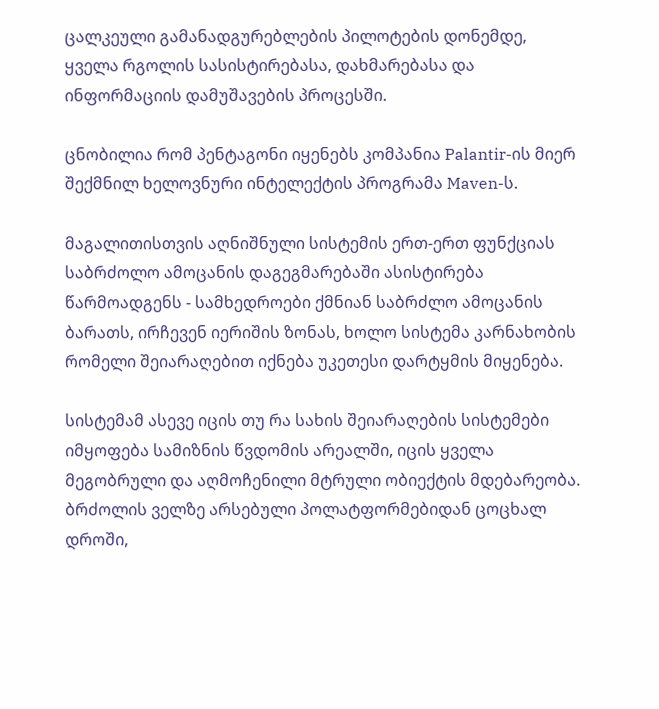ცალკეული გამანადგურებლების პილოტების დონემდე, ყველა რგოლის სასისტირებასა, დახმარებასა და ინფორმაციის დამუშავების პროცესში.

ცნობილია რომ პენტაგონი იყენებს კომპანია Palantir-ის მიერ შექმნილ ხელოვნური ინტელექტის პროგრამა Maven-ს.

მაგალითისთვის აღნიშნული სისტემის ერთ-ერთ ფუნქციას საბრძოლო ამოცანის დაგეგმარებაში ასისტირება წარმოადგენს - სამხედროები ქმნიან საბრძლო ამოცანის ბარათს, ირჩევენ იერიშის ზონას, ხოლო სისტემა კარნახობის რომელი შეიარაღებით იქნება უკეთესი დარტყმის მიყენება.

სისტემამ ასევე იცის თუ რა სახის შეიარაღების სისტემები იმყოფება სამიზნის წვდომის არეალში, იცის ყველა მეგობრული და აღმოჩენილი მტრული ობიექტის მდებარეობა. ბრძოლის ველზე არსებული პოლატფორმებიდან ცოცხალ დროში,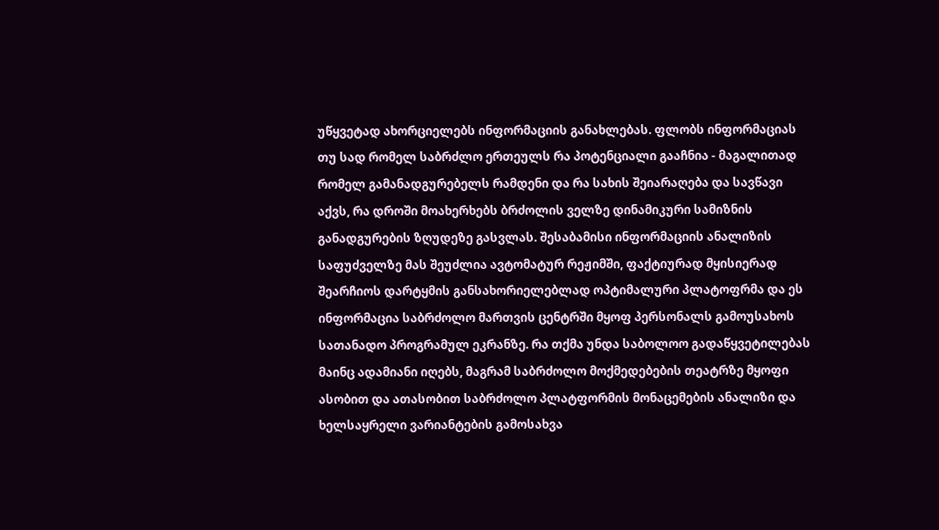უწყვეტად ახორციელებს ინფორმაციის განახლებას. ფლობს ინფორმაციას თუ სად რომელ საბრძლო ერთეულს რა პოტენციალი გააჩნია - მაგალითად რომელ გამანადგურებელს რამდენი და რა სახის შეიარაღება და სავწავი აქვს, რა დროში მოახერხებს ბრძოლის ველზე დინამიკური სამიზნის განადგურების ზღუდეზე გასვლას. შესაბამისი ინფორმაციის ანალიზის საფუძველზე მას შეუძლია ავტომატურ რეჟიმში, ფაქტიურად მყისიერად შეარჩიოს დარტყმის განსახორიელებლად ოპტიმალური პლატოფრმა და ეს ინფორმაცია საბრძოლო მართვის ცენტრში მყოფ პერსონალს გამოუსახოს სათანადო პროგრამულ ეკრანზე. რა თქმა უნდა საბოლოო გადაწყვეტილებას მაინც ადამიანი იღებს, მაგრამ საბრძოლო მოქმედებების თეატრზე მყოფი ასობით და ათასობით საბრძოლო პლატფორმის მონაცემების ანალიზი და ხელსაყრელი ვარიანტების გამოსახვა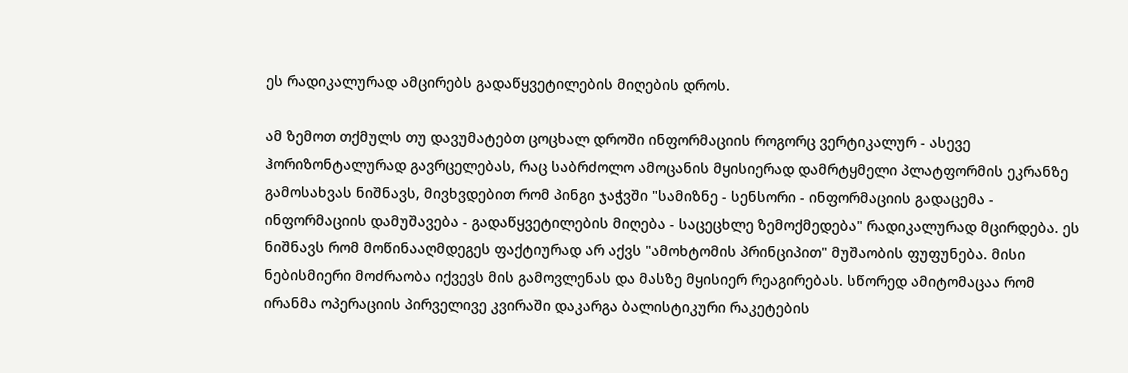ეს რადიკალურად ამცირებს გადაწყვეტილების მიღების დროს.

ამ ზემოთ თქმულს თუ დავუმატებთ ცოცხალ დროში ინფორმაციის როგორც ვერტიკალურ - ასევე ჰორიზონტალურად გავრცელებას, რაც საბრძოლო ამოცანის მყისიერად დამრტყმელი პლატფორმის ეკრანზე გამოსახვას ნიშნავს, მივხვდებით რომ პინგი ჯაჭვში "სამიზნე - სენსორი - ინფორმაციის გადაცემა - ინფორმაციის დამუშავება - გადაწყვეტილების მიღება - საცეცხლე ზემოქმედება" რადიკალურად მცირდება. ეს ნიშნავს რომ მოწინააღმდეგეს ფაქტიურად არ აქვს "ამოხტომის პრინციპით" მუშაობის ფუფუნება. მისი ნებისმიერი მოძრაობა იქვევს მის გამოვლენას და მასზე მყისიერ რეაგირებას. სწორედ ამიტომაცაა რომ ირანმა ოპერაციის პირველივე კვირაში დაკარგა ბალისტიკური რაკეტების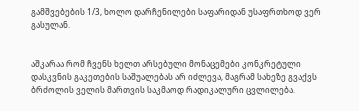გამშვებების 1/3, ხოლო დარჩენილები საფარიდან უსაფრთხოდ ვერ გასულან.


აშკარაა რომ ჩვენს ხელთ არსებული მონაცემები კონკრეტული დასკვნის გაკეთების საშუალებას არ იძლევა, მაგრამ სახეზე გვაქვს ბრძოლის ველის მართვის საკმაოდ რადიკალური ცვლილება.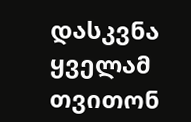დასკვნა ყველამ თვითონ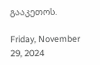გააკეთოს.

Friday, November 29, 2024